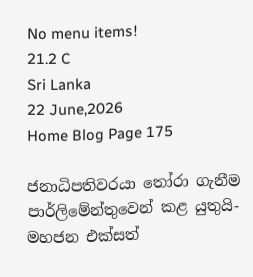No menu items!
21.2 C
Sri Lanka
22 June,2026
Home Blog Page 175

ජනාධිපතිවරයා තෝරා ගැනීම පාර්ලිමේන්තුවෙන් කළ යුතුයි-මහජන එක්සත්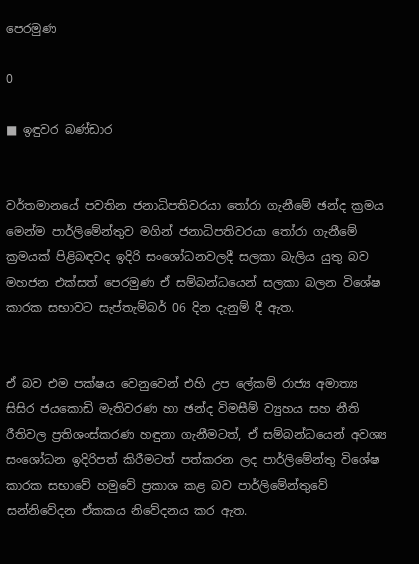පෙරමුණ

0

■ ඉඳුවර බණ්ඩාර


වර්තමානයේ පවතින ජනාධිපතිවරයා තෝරා ගැනීමේ ඡන්ද ක්‍රමය මෙන්ම පාර්ලිමේන්තුව මගින් ජනාධිපතිවරයා තෝරා ගැනීමේ ක්‍රමයක් පිළිබඳවද ඉදිරි සංශෝධනවලදී සලකා බැලිය යුතු බව මහජන එක්සත් පෙරමුණ ඒ සම්බන්ධයෙන් සලකා බලන විශේෂ කාරක සභාවට සැප්තැම්බර් 06 දින දැනුම් දී ඇත.


ඒ බව එම පක්ෂය වෙනුවෙන් එහි උප ලේකම් රාජ්‍ය අමාත්‍ය සිසිර ජයකොඩි මැතිවරණ හා ඡන්ද විමසීම් ව්‍යුහය සහ නීති රීතිවල ප්‍රතිශංස්කරණ හඳුනා ගැනීමටත්, ඒ සම්බන්ධයෙන් අවශ්‍ය සංශෝධන ඉදිරිපත් කිරීමටත් පත්කරන ලද පාර්ලිමේන්තු විශේෂ කාරක සභාවේ හමුවේ ප්‍රකාශ කළ බව පාර්ලිමේන්තුවේ සන්නිවේදන ඒකකය නිවේදනය කර ඇත.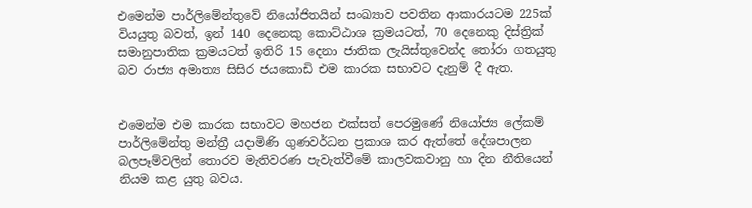එමෙන්ම පාර්ලිමේන්තුවේ නියෝජිතයින් සංඛ්‍යාව පවතින ආකාරයටම 225ක් වියයුතු බවත්, ඉන් 140 දෙනෙකු කොට්ඨාශ ක්‍රමයටත්, 70 දෙනෙකු දිස්ත්‍රික් සමානුපාතික ක්‍රමයටත් ඉතිරි 15 දෙනා ජාතික ලැයිස්තුවෙන්ද තෝරා ගතයුතු බව රාජ්‍ය අමාත්‍ය සිසිර ජයකොඩි එම කාරක සභාවට දැනුම් දී ඇත.


එමෙන්ම එම කාරක සභාවට මහජන එක්සත් පෙරමුණේ නියෝජ්‍ය ලේකම් පාර්ලිමේන්තු මන්ත්‍රී යදාමිණි ගුණවර්ධන ප්‍රකාශ කර ඇත්තේ දේශපාලන බලපෑම්වලින් තොරව මැතිවරණ පැවැත්වීමේ කාලවකවානු හා දින නීතියෙන් නියම කළ යුතු බවය.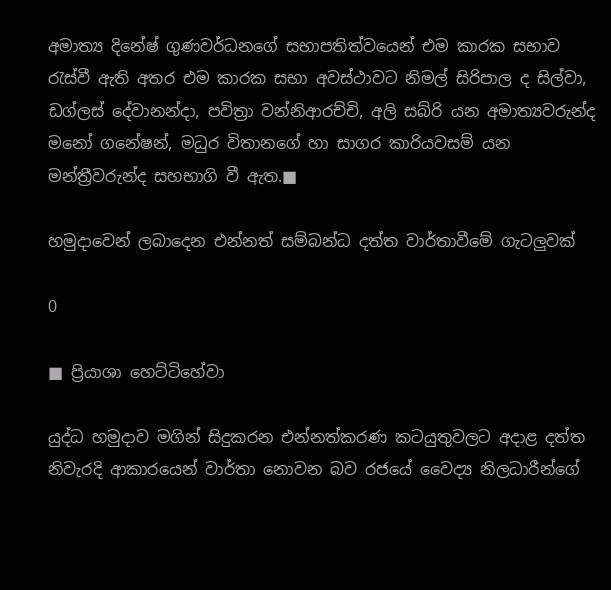අමාත්‍ය දිනේෂ් ගුණවර්ධනගේ සභාපතිත්වයෙන් එම කාරක සභාව රැස්වී ඇති අතර එම කාරක සභා අවස්ථාවට නිමල් සිරිපාල ද සිල්වා, ඩග්ලස් දේවානන්දා, පවිත්‍රා වන්නිආරච්චි, අලි සබ්රි යන අමාත්‍යවරුන්ද මනෝ ගනේෂන්, මධුර විතානගේ හා සාගර කාරියවසම් යන මන්ත්‍රීවරුන්ද සහභාගි වී ඇත.■

හමුදාවෙන් ලබාදෙන එන්නත් සම්බන්ධ දත්ත වාර්තාවීමේ ගැටලුවක්

0

■ ප්‍රියාශා හෙට්ටිහේවා

යුද්ධ හමුදාව මගින් සිදුකරන එන්නත්කරණ කටයුතුවලට අදාළ දත්ත නිවැරදි ආකාරයෙන් වාර්තා නොවන බව රජයේ වෛද්‍ය නිලධාරීන්ගේ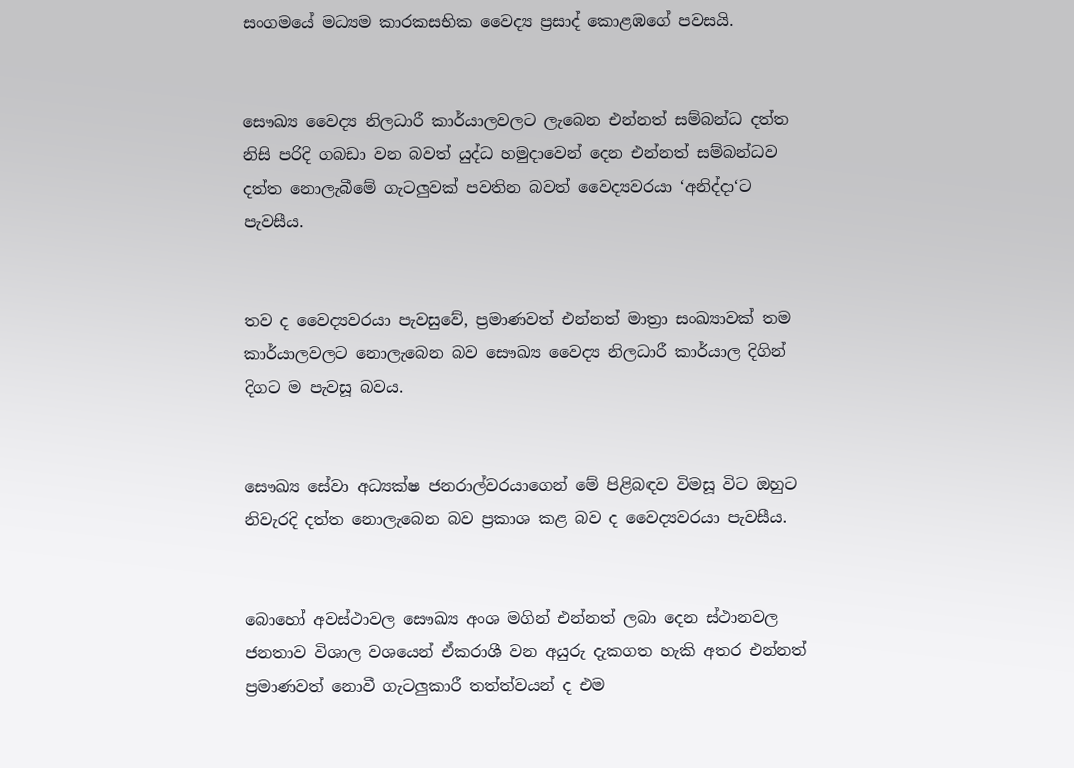සංගමයේ මධ්‍යම කාරකසභික වෛද්‍ය ප්‍රසාද් කොළඹගේ පවසයි.


සෞඛ්‍ය වෛද්‍ය නිලධාරී කාර්යාලවලට ලැබෙන එන්නත් සම්බන්ධ දත්ත නිසි පරිදි ගබඩා වන බවත් යුද්ධ හමුදාවෙන් දෙන එන්නත් සම්බන්ධව දත්ත නොලැබීමේ ගැටලුවක් පවතින බවත් වෛද්‍යවරයා ‘අනිද්දා‘ට පැවසීය.


තව ද වෛද්‍යවරයා පැවසුවේ, ප්‍රමාණවත් එන්නත් මාත්‍රා සංඛ්‍යාවක් තම කාර්යාලවලට නොලැබෙන බව සෞඛ්‍ය වෛද්‍ය නිලධාරී කාර්යාල දිගින් දිගට ම පැවසූ බවය.


සෞඛ්‍ය සේවා අධ්‍යක්ෂ ජනරාල්වරයාගෙන් මේ පිළිබඳව විමසූ විට ඔහුට නිවැරදි දත්ත නොලැබෙන බව ප්‍රකාශ කළ බව ද වෛද්‍යවරයා පැවසීය.


බොහෝ අවස්ථාවල සෞඛ්‍ය අංශ මගින් එන්නත් ලබා දෙන ස්ථානවල ජනතාව විශාල වශයෙන් ඒකරාශී වන අයුරු දැකගත හැකි අතර එන්නත් ප්‍රමාණවත් නොවී ගැටලුකාරී තත්ත්වයන් ද එම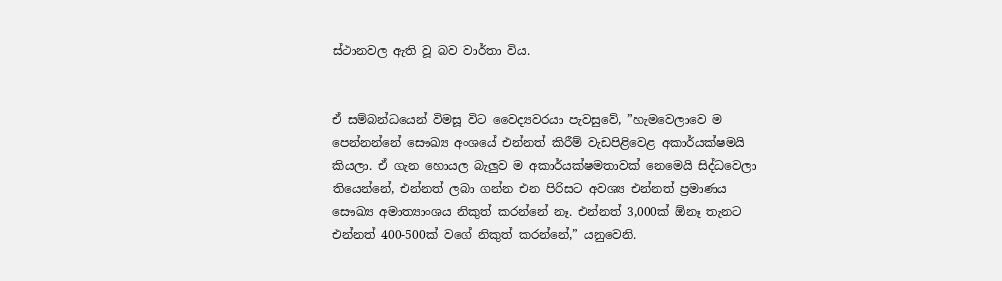ස්ථානවල ඇති වූ බව වාර්තා විය.


ඒ සම්බන්ධයෙන් විමසූ විට වෛද්‍යවරයා පැවසුවේ, ”හැමවෙලාවෙ ම පෙන්නන්නේ සෞඛ්‍ය අංශයේ එන්නත් කිරීම් වැඩපිළිවෙළ අකාර්යක්ෂමයි කියලා. ඒ ගැන හොයල බැලුව ම අකාර්යක්ෂමතාවක් නෙමෙයි සිද්ධවෙලා තියෙන්නේ, එන්නත් ලබා ගන්න එන පිරිසට අවශ්‍ය එන්නත් ප්‍රමාණය සෞඛ්‍ය අමාත්‍යාංශය නිකුත් කරන්නේ නෑ. එන්නත් 3,000ක් ඕනෑ තැනට එන්නත් 400-500ක් වගේ නිකුත් කරන්නේ,” යනුවෙනි.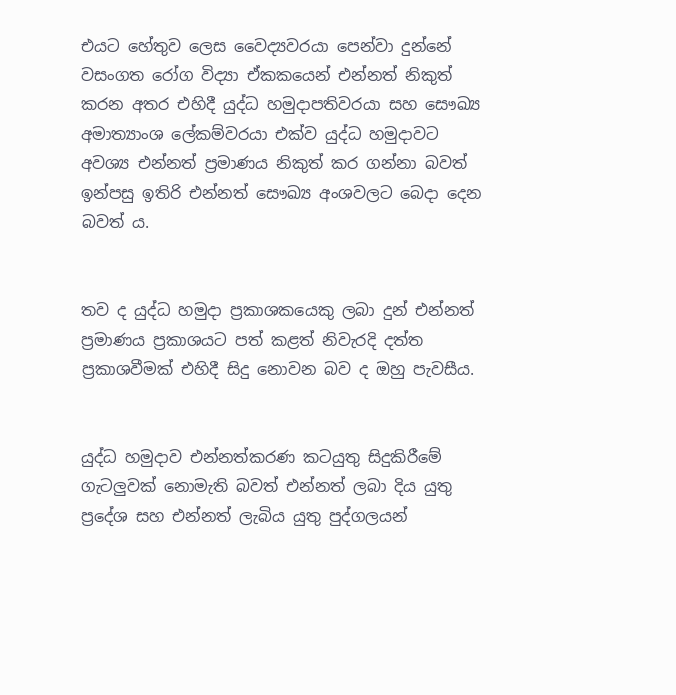එයට හේතුව ලෙස වෛද්‍යවරයා පෙන්වා දුන්නේ වසංගත රෝග විද්‍යා ඒකකයෙන් එන්නත් නිකුත් කරන අතර එහිදී යුද්ධ හමුදාපතිවරයා සහ සෞඛ්‍ය අමාත්‍යාංශ ලේකම්වරයා එක්ව යුද්ධ හමුදාවට අවශ්‍ය එන්නත් ප්‍රමාණය නිකුත් කර ගන්නා බවත් ඉන්පසු ඉතිරි එන්නත් සෞඛ්‍ය අංශවලට බෙදා දෙන බවත් ය.


තව ද යුද්ධ හමුදා ප්‍රකාශකයෙකු ලබා දුන් එන්නත් ප්‍රමාණය ප්‍රකාශයට පත් කළත් නිවැරදි දත්ත ප්‍රකාශවීමක් එහිදී සිදු නොවන බව ද ඔහු පැවසීය.


යුද්ධ හමුදාව එන්නත්කරණ කටයුතු සිදුකිරීමේ ගැටලුවක් නොමැති බවත් එන්නත් ලබා දිය යුතු ප්‍රදේශ සහ එන්නත් ලැබිය යුතු පුද්ගලයන්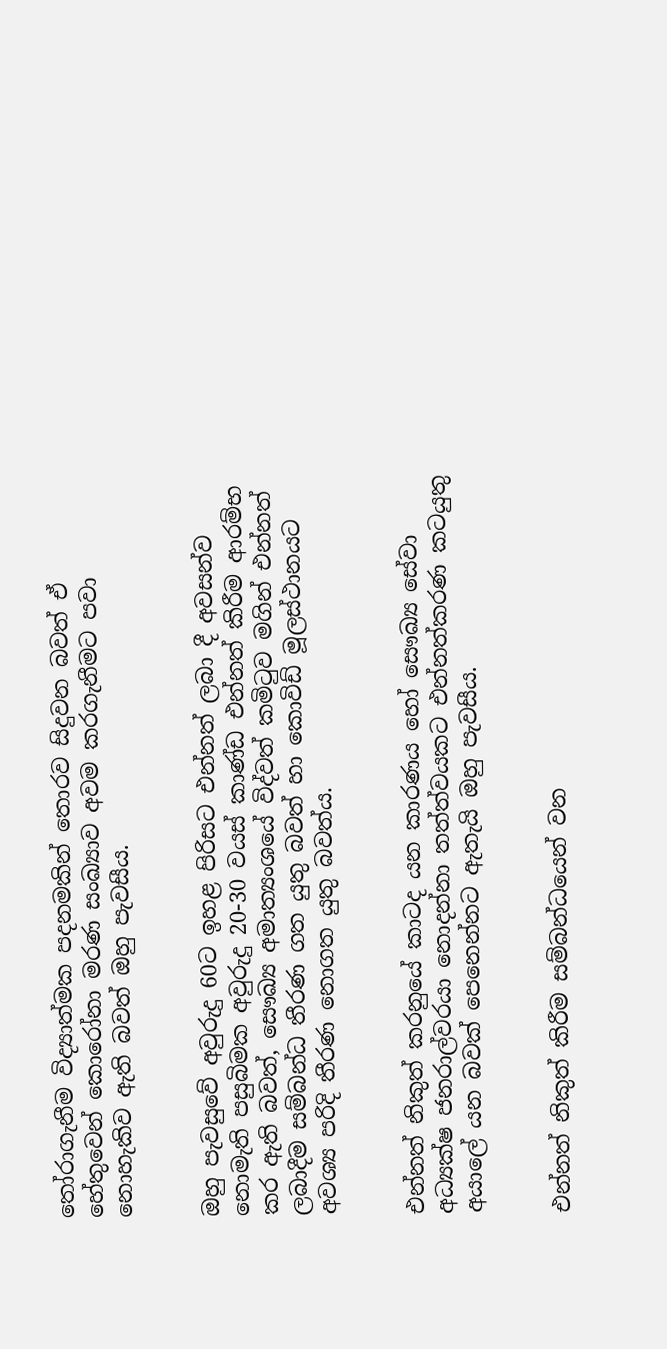තෝරාගැනීම විද්‍යාත්මක පදනමකින් තොරව සිදුවන බවත් ඒ හේතුවෙන් කොරෝනා මරණ සංඛ්‍යාව අවම කරගැනීමට පවා නොහැකිව ඇති බවත් ඔහු පැවසීය.


ඔහු පැවසුවේ අවුරුදු 60ට ඉහළ පිරිසට එන්නත් ලබා දී අවසන්ව නොමැති පසුබිමක අවුරුදු 20-30 වයස් කාණ්ඩ එන්නත් කිරීම ආරම්භ කර ඇති බවත්, සෞඛ්‍ය අමාත්‍යංශයේ විද්වත් කමිටුව මගින් එන්නත් ලබාදීම සම්බන්ධ තීරණ ගත යුතු බවත් හා කොවිඩ් මූලස්ථානයට අවශ්‍ය පරිදි තීරණ නොගත යුතු බවත්ය.


එන්නත් නිකුත් කරනුයේ කාටද යන කාරණය හෝ සෞඛ්‍ය සේවා අධ්‍යක්ෂ ජනරාල්වරයා නොදන්නා තත්ත්වයකට එන්නත්කරණ කටයුතු අයාලේ යන බවක් පෙනෙන්නට ඇතැයි ඔහු පැවසීය.


එන්නත් නිකුත් කිරීම සම්බන්ධයෙන් වන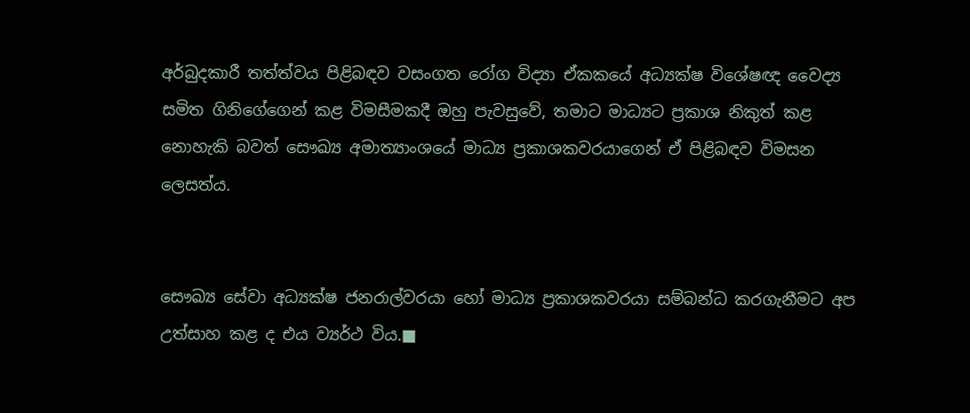අර්බුදකාරී තත්ත්වය පිළිබඳව වසංගත රෝග විද්‍යා ඒකකයේ අධ්‍යක්ෂ විශේෂඥ වෛද්‍ය සමිත ගිනිගේගෙන් කළ විමසීමකදී ඔහු පැවසුවේ, තමාට මාධ්‍යට ප්‍රකාශ නිකුත් කළ නොහැකි බවත් සෞඛ්‍ය අමාත්‍යාංශයේ මාධ්‍ය ප්‍රකාශකවරයාගෙන් ඒ පිළිබඳව විමසන ලෙසත්ය.


සෞඛ්‍ය සේවා අධ්‍යක්ෂ ජනරාල්වරයා හෝ මාධ්‍ය ප්‍රකාශකවරයා සම්බන්ධ කරගැනීමට අප උත්සාහ කළ ද එය ව්‍යර්ථ විය.■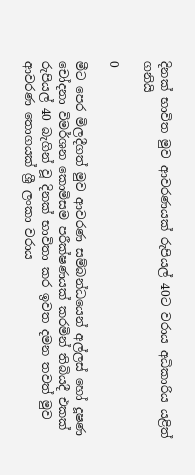දිනක් භාවිත මුව ආවරණයක් රුපියල් 40ට වරාය අධිකාරිය යළිත් ගනියි

0

මීට පෙර මිලදීගත් මුව ආවරණ සම්බන්ධයෙන් අල්ලස් හෝ දූෂණ චෝදනා විමර්ශන කොමිසම පරීක්ෂණයක් කරමින් තිබියදී එකක් රුපියල් 40 බැගින් වූ දිනක් භාවිතා කර ඉවත දමන තවත් මුව ආවරණ තොගයක් ශ්‍රී ලංකා වරාය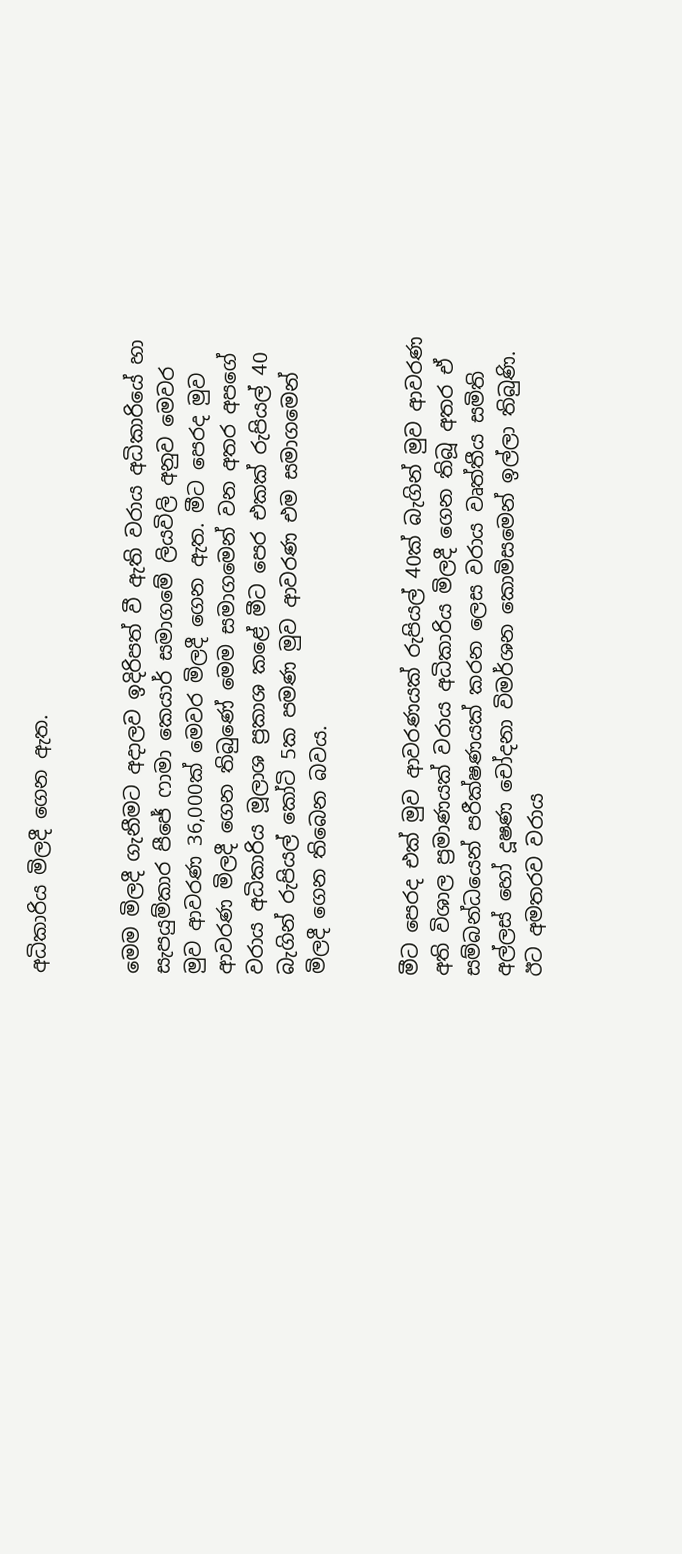අධිකාරිය මිලදී ගෙන ඇත.


මෙම මිලදී ගැනීමට අදාලව ඉදිරිපත් වී ඇති වරාය අධිකාරියේ හා සැපයුම්කාර පීජේ ෆාමා කෙයාර් සමාගමේ ලියවිලි අනුව මෙවර මුව ආවරණ 36,000ක් මෙවර මිලදී ගෙන ඇත. මීට පෙරද මුව ආවරණ මිලදී ගෙන තිබුණේ මෙම සමාගමෙන් වන අතර අපගේ වරාය අධිකාරිය මූලාශ ප්‍රකාශ කළේ මීට පෙර එකක් රුපියල් 40 බැගින් රුපියල් කෝටි 5ක පමණ මුව ආවරණ එම සමාගමෙන් මිලදී ගෙන තිබෙන බවය.


මීට පෙරද එක් මුව ආවරණයක් රුපියල් 40ක් බැගින් මුව ආවරණ අති විශාල ප්‍රමාණයක් වරාය අධිකාරිය මිලදී ගෙන තිබූ අතර ඒ සම්බන්ධයෙන් පරීක්ෂණයක් කරන ලෙස වරාය වෘත්තීය සමිති අල්ලස් හෝ දූෂණ චෝදනා විමර්ශන කොමිසමෙන් ඉල්ලා තිබුණි. ඊට අමතරව වරාය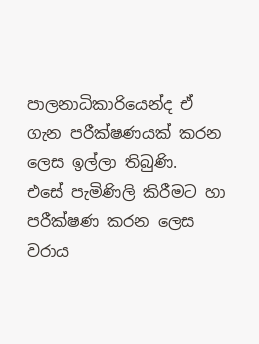පාලනාධිකාරියෙන්ද ඒ ගැන පරීක්ෂණයක් කරන ලෙස ඉල්ලා තිබුණි.
එසේ පැමිණිලි කිරීමට හා පරීක්ෂණ කරන ලෙස වරාය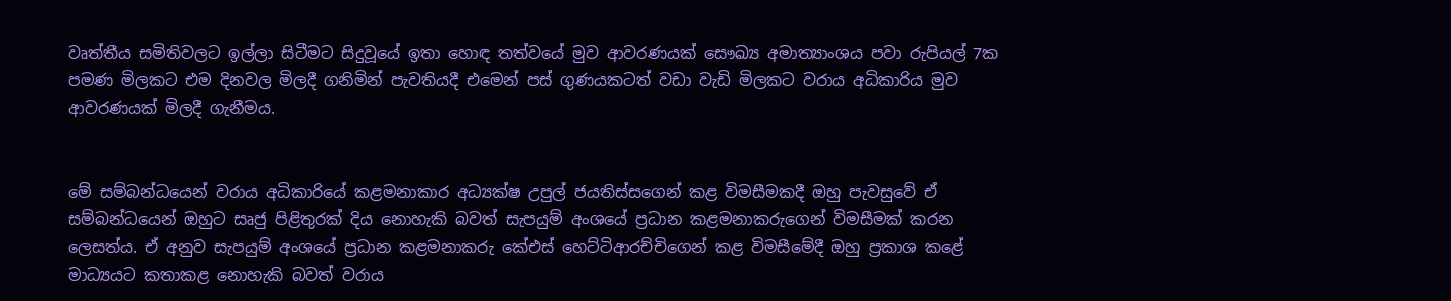වෘත්තීය සමිතිවලට ඉල්ලා සිටීමට සිදුවූයේ ඉතා හොඳ තත්වයේ මුව ආවරණයක් සෞඛ්‍ය අමාත්‍යාංශය පවා රුපියල් 7ක පමණ මිලකට එම දිනවල මිලදී ගනිමින් පැවතියදී එමෙන් පස් ගුණයකටත් වඩා වැඩි මිලකට වරාය අධිකාරිය මුව ආවරණයක් මිලදී ගැනීමය.


මේ සම්බන්ධයෙන් වරාය අධිකාරියේ කළමනාකාර අධ්‍යක්ෂ උපුල් ජයතිස්සගෙන් කළ විමසීමකදී ඔහු පැවසුවේ ඒ සම්බන්ධයෙන් ඔහුට සෘජු පිළිතුරක් දිය නොහැකි බවත් සැපයුම් අංශයේ ප්‍රධාන කළමනාකරුගෙන් විමසීමක් කරන ලෙසත්ය. ඒ අනුව සැපයුම් අංශයේ ප්‍රධාන කළමනාකරු කේඑස් හෙට්ටිආරච්චිගෙන් කළ විමසීමේදී ඔහු ප්‍රකාශ කළේ මාධ්‍යයට කතාකළ නොහැකි බවත් වරාය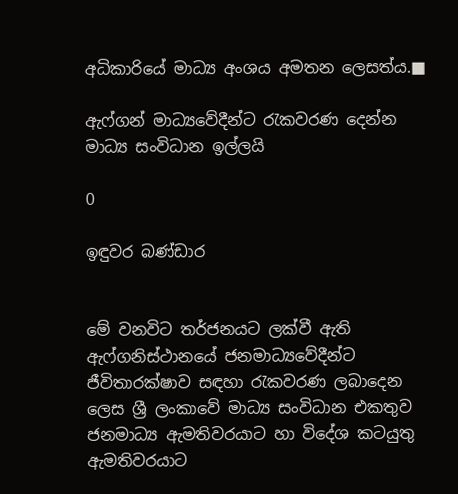අධිකාරියේ මාධ්‍ය අංශය අමතන ලෙසත්ය.■

ඇෆ්ගන් මාධ්‍යවේදීන්ට රැකවරණ දෙන්න
මාධ්‍ය සංවිධාන ඉල්ලයි

0

ඉඳුවර බණ්ඩාර


මේ වනවිට තර්ජනයට ලක්වී ඇති ඇෆ්ගනිස්ථානයේ ජනමාධ්‍යවේදීන්ට ජීවිතාරක්ෂාව සඳහා රැකවරණ ලබාදෙන ලෙස ශ්‍රී ලංකාවේ මාධ්‍ය සංවිධාන එකතුව ජනමාධ්‍ය ඇමතිවරයාට හා විදේශ කටයුතු ඇමතිවරයාට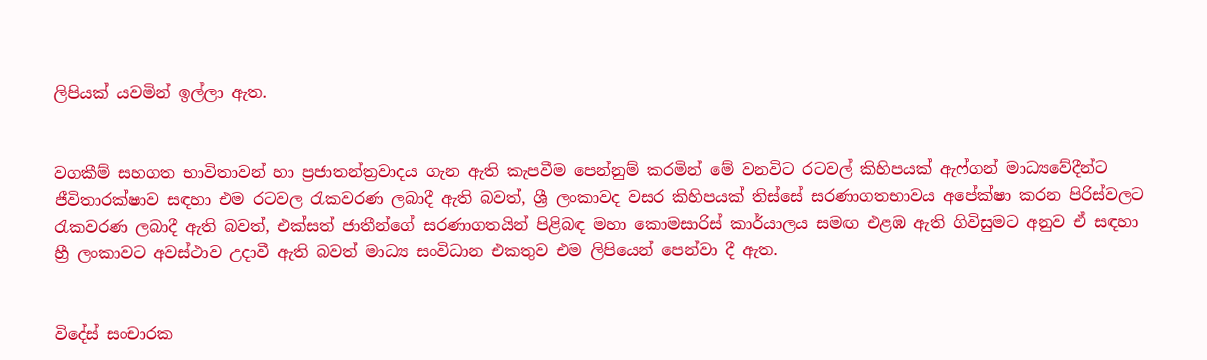ලිපියක් යවමින් ඉල්ලා ඇත.


වගකීම් සහගත භාවිතාවන් හා ප්‍රජාතන්ත්‍රවාදය ගැන ඇති කැපවීම පෙන්නුම් කරමින් මේ වනවිට රටවල් කිහිපයක් ඇෆ්ගන් මාධ්‍යවේදීන්ට ජීවිතාරක්ෂාව සඳහා එම රටවල රැකවරණ ලබාදී ඇති බවත්, ශ්‍රී ලංකාවද වසර කිහිපයක් තිස්සේ සරණාගතභාවය අපේක්ෂා කරන පිරිස්වලට රැකවරණ ලබාදී ඇති බවත්, එක්සත් ජාතීන්ගේ සරණාගතයින් පිළිබඳ මහා කොමසාරිස් කාර්යාලය සමඟ එළඹ ඇති ගිවිසුමට අනුව ඒ සඳහා හ්‍රී ලංකාවට අවස්ථාව උදාවී ඇති බවත් මාධ්‍ය සංවිධාන එකතුව එම ලිපියෙන් පෙන්වා දී ඇත.


විදේස් සංචාරක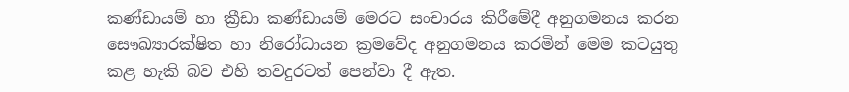කණ්ඩායම් හා ක්‍රීඩා කණ්ඩායම් මෙරට සංචාරය කිරීමේදී අනුගමනය කරන සෞඛ්‍යාරක්ෂිත හා නිරෝධායන ක්‍රමවේද අනුගමනය කරමින් මෙම කටයුතු කළ හැකි බව එහි තවදුරටත් පෙන්වා දී ඇත.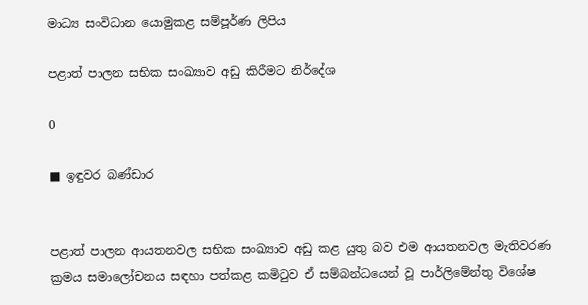මාධ්‍ය සංවිධාන යොමුකළ සම්පූර්ණ ලිපිය

පළාත් පාලන සභික සංඛ්‍යාව අඩු කිරීමට නිර්දේශ

0

■ ඉඳුවර බණ්ඩාර


පළාත් පාලන ආයතනවල සභික සංඛ්‍යාව අඩු කළ යුතු බව එම ආයතනවල මැතිවරණ ක්‍රමය සමාලෝචනය සඳහා පත්කළ කමිටුව ඒ සම්බන්ධයෙන් වූ පාර්ලිමේන්තු විශේෂ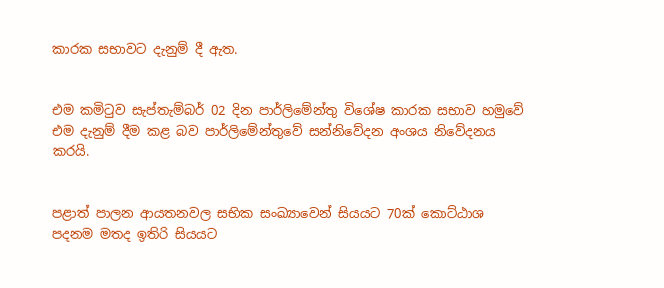කාරක සභාවට දැනුම් දී ඇත.


එම කමිටුව සැප්තැම්බර් 02 දින පාර්ලිමේන්තු විශේෂ කාරක සභාව හමුවේ එම දැනුම් දීම කළ බව පාර්ලිමේන්තුවේ සන්නිවේදන අංශය නිවේදනය කරයි.


පළාත් පාලන ආයතනවල සභික සංඛ්‍යාවෙන් සියයට 70ක් කොට්ඨාශ පදනම මතද ඉතිරි සියයට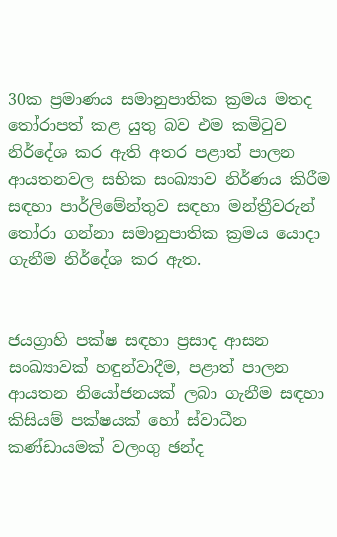30ක ප්‍රමාණය සමානුපාතික ක්‍රමය මතද තෝරාපත් කළ යුතු බව එම කමිටුව නිර්දේශ කර ඇති අතර පළාත් පාලන ආයතනවල සභික සංඛ්‍යාව නිර්ණය කිරීම සඳහා පාර්ලිමේන්තුව සඳහා මන්ත්‍රීවරුන් තෝරා ගන්නා සමානුපාතික ක්‍රමය යොදා ගැනීම නිර්දේශ කර ඇත.


ජයග්‍රාහි පක්ෂ සඳහා ප්‍රසාද ආසන සංඛ්‍යාවක් හඳුන්වාදීම, පළාත් පාලන ආයතන නියෝජනයක් ලබා ගැනීම සඳහා කිසියම් පක්ෂයක් හෝ ස්වාධීන කණ්ඩායමක් වලංගු ඡන්ද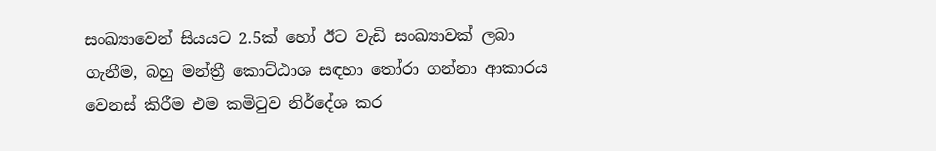සංඛ්‍යාවෙන් සියයට 2.5ක් හෝ ඊට වැඩි සංඛ්‍යාවක් ලබා ගැනීම, බහු මන්ත්‍රී කොට්ඨාශ සඳහා තෝරා ගන්නා ආකාරය වෙනස් කිරීම එම කමිටුව නිර්දේශ කර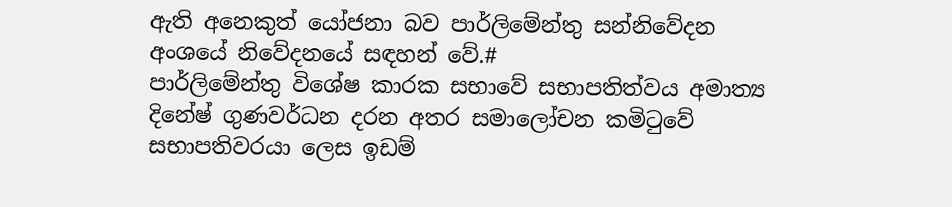ඇති අනෙකුත් යෝජනා බව පාර්ලිමේන්තු සන්නිවේදන අංශයේ නිවේදනයේ සඳහන් වේ.#
පාර්ලිමේන්තු විශේෂ කාරක සභාවේ සභාපතිත්වය අමාත්‍ය දිනේෂ් ගුණවර්ධන දරන අතර සමාලෝචන කමිටුවේ සභාපතිවරයා ලෙස ඉඩම්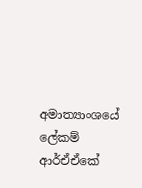අමාත්‍යාංශයේ ලේකම් ආර්ඒඒකේ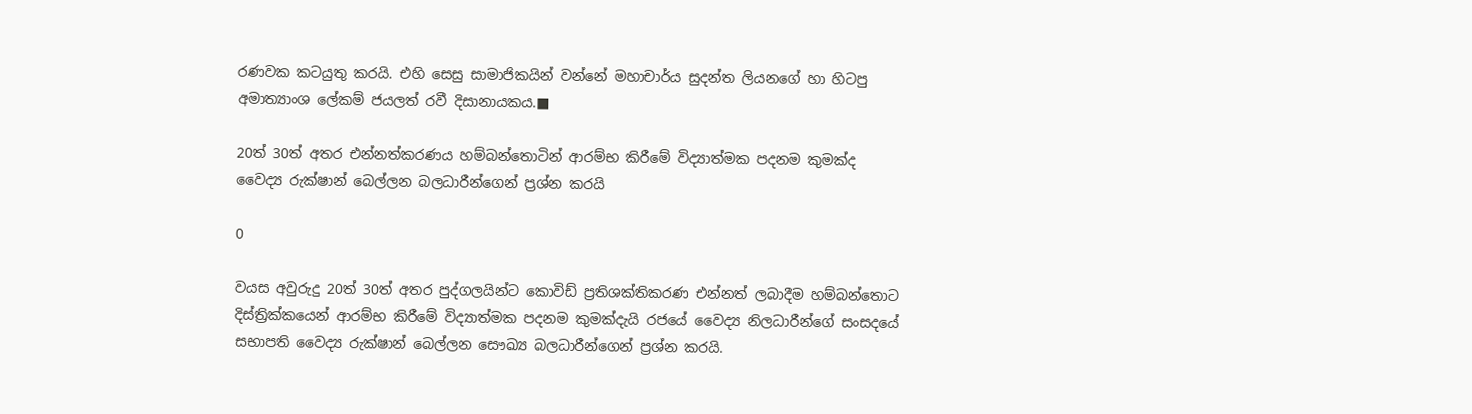රණවක කටයුතු කරයි. එහි සෙසු සාමාජිකයින් වන්නේ මහාචාර්ය සුදන්ත ලියනගේ හා හිටපු අමාත්‍යාංශ ලේකම් ජයලත් රවී දිසානායකය.■

20ත් 30ත් අතර එන්නත්කරණය හම්බන්තොටින් ආරම්භ කිරීමේ විද්‍යාත්මක පදනම කුමක්ද
වෛද්‍ය රුක්ෂාන් බෙල්ලන බලධාරීන්ගෙන් ප්‍රශ්න කරයි

0

වයස අවුරුදු 20ත් 30ත් අතර පුද්ගලයින්ට කොවිඩ් ප්‍රතිශක්තිකරණ එන්නත් ලබාදීම හම්බන්තොට දිස්ත්‍රික්කයෙන් ආරම්භ කිරීමේ විද්‍යාත්මක පදනම කුමක්දැයි රජයේ වෛද්‍ය නිලධාරීන්ගේ සංසදයේ සභාපති වෛද්‍ය රුක්ෂාන් බෙල්ලන සෞඛ්‍ය බලධාරීන්ගෙන් ප්‍රශ්න කරයි.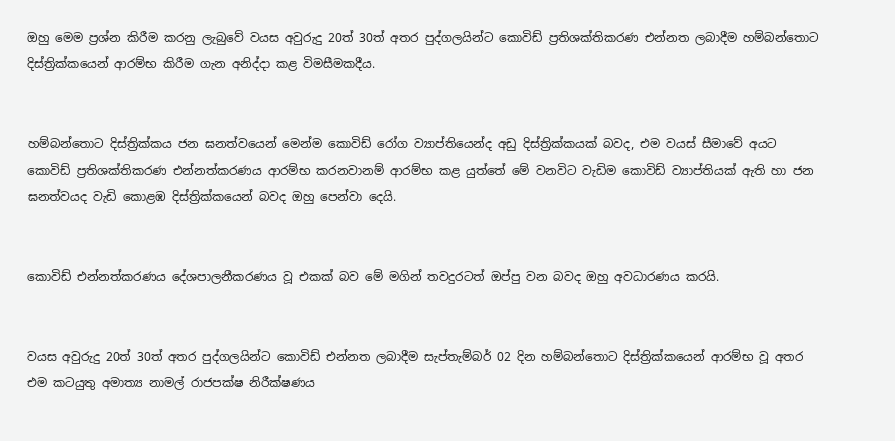ඔහු මෙම ප්‍රශ්න කිරීම කරනු ලැබුවේ වයස අවුරුදු 20ත් 30ත් අතර පුද්ගලයින්ට කොවිඩ් ප්‍රතිශක්තිකරණ එන්නත ලබාදීම හම්බන්තොට දිස්ත්‍රික්කයෙන් ආරම්භ කිරීම ගැන අනිද්දා කළ විමසීමකදීය.


හම්බන්තොට දිස්ත්‍රික්කය ජන ඝනත්වයෙන් මෙන්ම කොවිඩ් රෝග ව්‍යාප්තියෙන්ද අඩු දිස්ත්‍රික්කයක් බවද, එම වයස් සීමාවේ අයට කොවිඩ් ප්‍රතිශක්තිකරණ එන්නත්කරණය ආරම්භ කරනවානම් ආරම්භ කළ යුත්තේ මේ වනවිට වැඩිම කොවිඩ් ව්‍යාප්තියක් ඇති හා ජන ඝනත්වයද වැඩි කොළඹ දිස්ත්‍රික්කයෙන් බවද ඔහු පෙන්වා දෙයි.


කොවිඩ් එන්නත්කරණය දේශපාලනීකරණය වූ එකක් බව මේ මගින් තවදුරටත් ඔප්පු වන බවද ඔහු අවධාරණය කරයි.


වයස අවුරුදු 20ත් 30ත් අතර පුද්ගලයින්ට කොවිඩ් එන්නත ලබාදීම සැප්තැම්බර් 02 දින හම්බන්තොට දිස්ත්‍රික්කයෙන් ආරම්භ වූ අතර එම කටයුතු අමාත්‍ය නාමල් රාජපක්ෂ නිරීක්ෂණය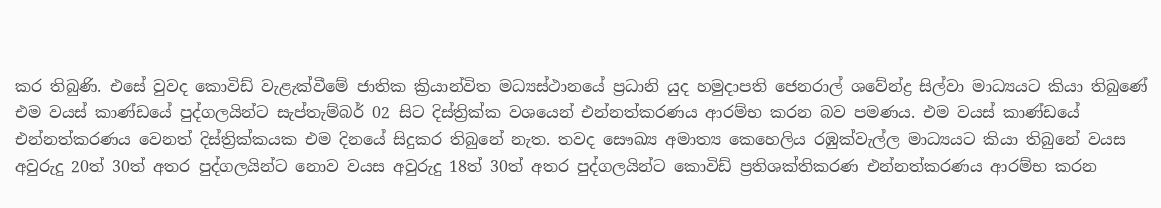කර තිබුණි. එසේ වුවද කොවිඩ් වැළැක්වීමේ ජාතික ක්‍රියාන්විත මධ්‍යස්ථානයේ ප්‍රධානි යුද හමුදාපති ජෙනරාල් ශවේන්ද්‍ර සිල්වා මාධ්‍යයට කියා තිබුණේ එම වයස් කාණ්ඩයේ පුද්ගලයින්ට සැප්තැම්බර් 02 සිට දිස්ත්‍රික්ක වශයෙන් එන්නත්කරණය ආරම්භ කරන බව පමණය. එම වයස් කාණ්ඩයේ එන්නත්කරණය වෙනත් දිස්ත්‍රික්කයක එම දිනයේ සිදුකර තිබුනේ නැත. තවද සෞඛ්‍ය අමාත්‍ය කෙහෙලිය රඹුක්වැල්ල මාධ්‍යයට කියා තිබුනේ වයස අවුරුදු 20ත් 30ත් අතර පුද්ගලයින්ට නොව වයස අවුරුදු 18ත් 30ත් අතර පුද්ගලයින්ට කොවිඩ් ප්‍රතිශක්තිකරණ එන්නත්කරණය ආරම්භ කරන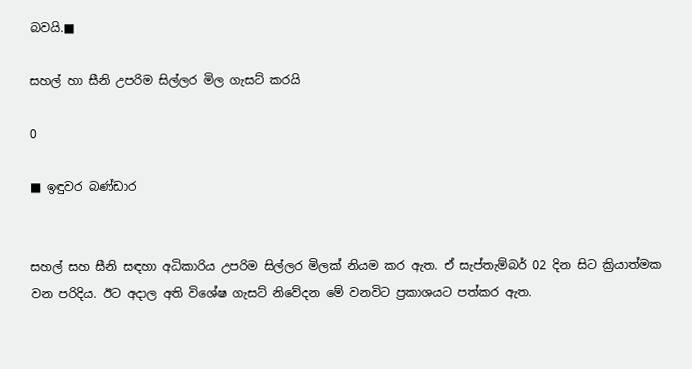බවයි.■

සහල් හා සීනි උපරිම සිල්ලර මිල ගැසට් කරයි

0

■ ඉඳුවර බණ්ඩාර


සහල් සහ සීනි සඳහා අධිකාරිය උපරිම සිල්ලර මිලක් නියම කර ඇත. ඒ සැප්තැම්බර් 02 දින සිට ක්‍රියාත්මක වන පරිදිය. ඊට අදාල අති විශේෂ ගැසට් නිවේදන මේ වනවිට ප්‍රකාශයට පත්කර ඇත.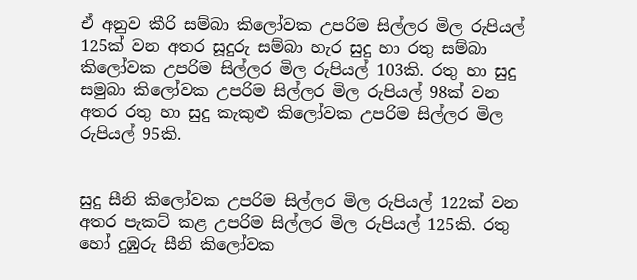ඒ අනුව කීරි සම්බා කිලෝවක උපරිම සිල්ලර මිල රුපියල් 125ක් වන අතර සූදුරු සම්බා හැර සුදු හා රතු සම්බා කිලෝවක උපරිම සිල්ලර මිල රුපියල් 103කි. රතු හා සුදු සමුබා කිලෝවක උපරිම සිල්ලර මිල රුපියල් 98ක් වන අතර රතු හා සුදු කැකුළු කිලෝවක උපරිම සිල්ලර මිල රුපියල් 95කි.


සුදු සීනි කිලෝවක උපරිම සිල්ලර මිල රුපියල් 122ක් වන අතර පැකට් කළ උපරිම සිල්ලර මිල රුපියල් 125කි. රතු හෝ දුඹුරු සීනි කිලෝවක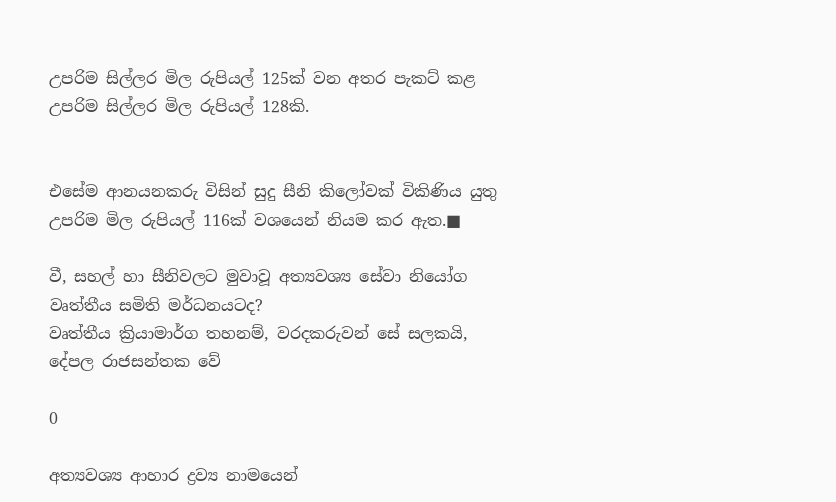උපරිම සිල්ලර මිල රුපියල් 125ක් වන අතර පැකට් කළ උපරිම සිල්ලර මිල රුපියල් 128කි.


එසේම ආනයනකරු විසින් සුදු සීනි කිලෝවක් විකිණිය යුතු උපරිම මිල රුපියල් 116ක් වශයෙන් නියම කර ඇත.■

වී, සහල් හා සීනිවලට මුවාවූ අත්‍යවශ්‍ය සේවා නියෝග වෘත්තීය සමිති මර්ධනයටද?
වෘත්තීය ක්‍රියාමාර්ග තහනම්, වරදකරුවන් සේ සලකයි, දේපල රාජසන්තක වේ

0

අත්‍යවශ්‍ය ආහාර ද්‍රව්‍ය නාමයෙන්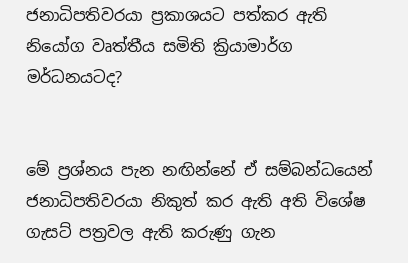ජනාධිපතිවරයා ප්‍රකාශයට පත්කර ඇති නියෝග වෘත්තීය සමිති ක්‍රියාමාර්ග මර්ධනයටද?


මේ ප්‍රශ්නය පැන නඟින්නේ ඒ සම්බන්ධයෙන් ජනාධිපතිවරයා නිකුත් කර ඇති අති විශේෂ ගැසට් පත්‍රවල ඇති කරුණු ගැන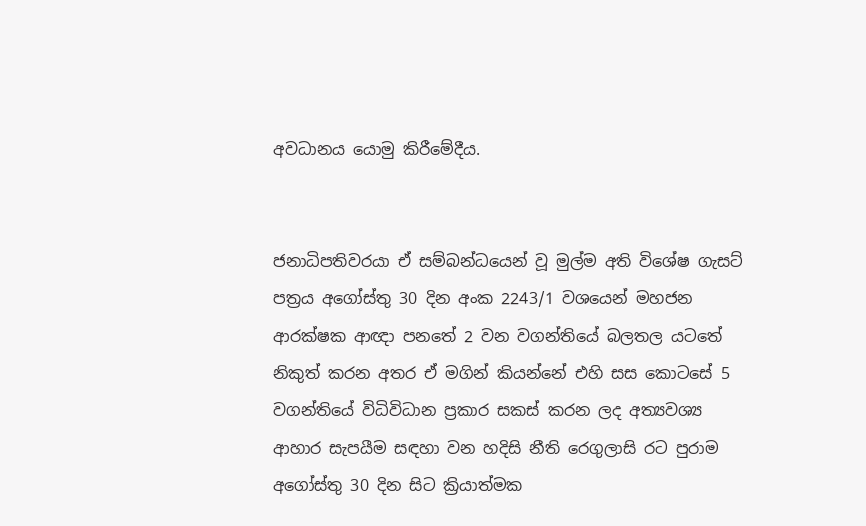අවධානය යොමු කිරීමේදීය.


ජනාධිපතිවරයා ඒ සම්බන්ධයෙන් වූ මුල්ම අති විශේෂ ගැසට් පත්‍රය අගෝස්තු 30 දින අංක 2243/1 වශයෙන් මහජන ආරක්ෂක ආඥා පනතේ 2 වන වගන්තියේ බලතල යටතේ නිකුත් කරන අතර ඒ මගින් කියන්නේ එහි සස කොටසේ 5 වගන්තියේ විධිවිධාන ප්‍රකාර සකස් කරන ලද අත්‍යවශ්‍ය ආහාර සැපයීම සඳහා වන හදිසි නීති රෙගුලාසි රට පුරාම අගෝස්තු 30 දින සිට ක්‍රියාත්මක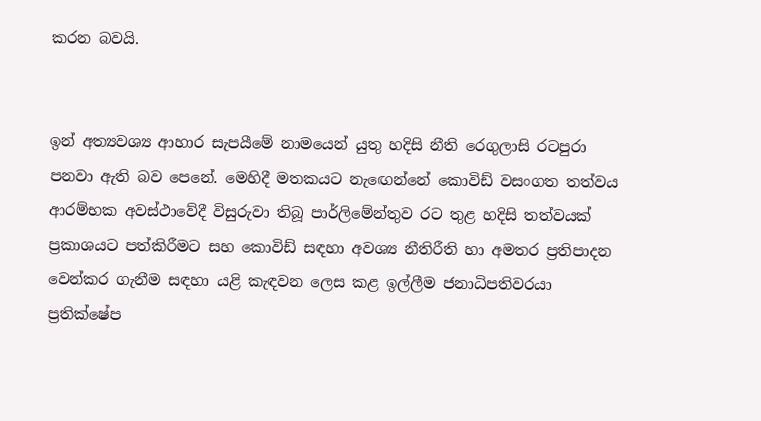කරන බවයි.


ඉන් අත්‍යවශ්‍ය ආහාර සැපයීමේ නාමයෙන් යුතු හදිසි නීති රෙගුලාසි රටපුරා පනවා ඇති බව පෙනේ. මෙහිදී මතකයට නැඟෙන්නේ කොවිඩ් වසංගත තත්වය ආරම්භක අවස්ථාවේදී විසුරුවා තිබූ පාර්ලිමේන්තුව රට තුළ හදිසි තත්වයක් ප්‍රකාශයට පත්කිරීමට සහ කොවිඩ් සඳහා අවශ්‍ය නීතිරීති හා අමතර ප්‍රතිපාදන වෙන්කර ගැනීම සඳහා යළි කැඳවන ලෙස කළ ඉල්ලීම ජනාධිපතිවරයා ප්‍රතික්ෂේප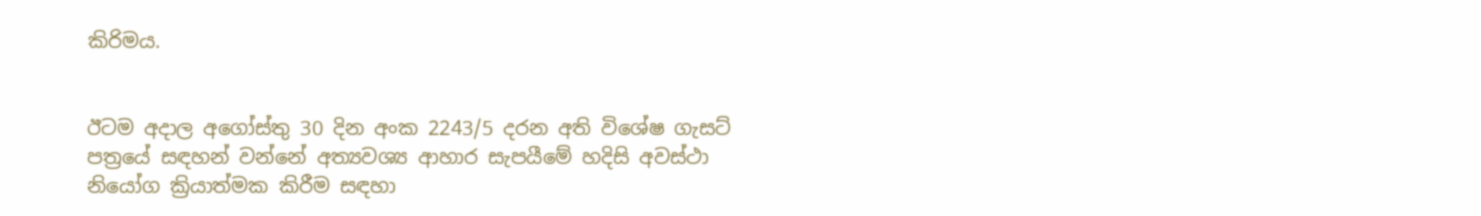කිරිමය.


ඊටම අදාල අගෝස්තු 30 දින අංක 2243/5 දරන අති විශේෂ ගැසට් පත්‍රයේ සඳහන් වන්නේ අත්‍යවශ්‍ය ආහාර සැපයීමේ හදිසි අවස්ථා නියෝග ක්‍රියාත්මක කිරීම සඳහා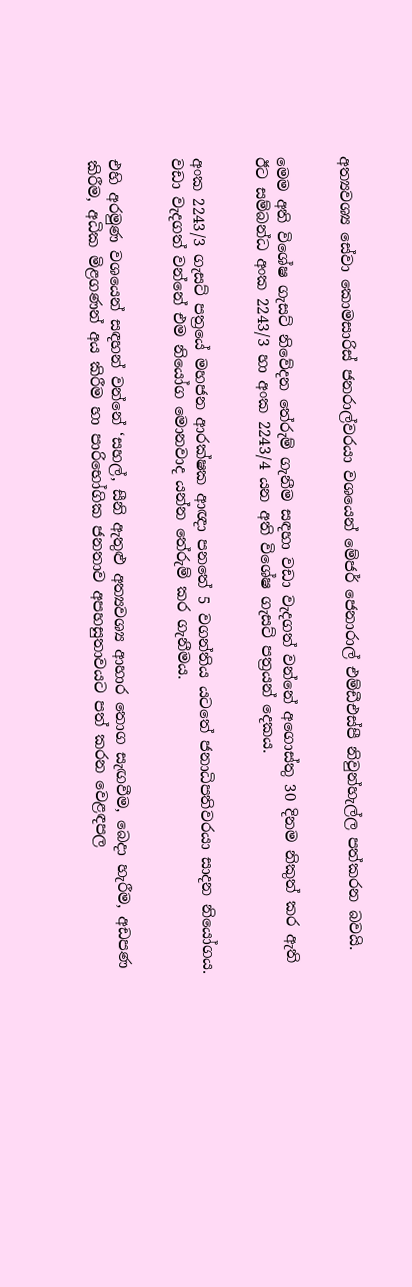අත්‍යවශ්‍ය සේවා කොමසාරිස් ජනරාල්වරයා වශයෙන් මේජර් ජෙනාරාල් එම්ඩීඑස්පී නිවුන්හැල්ල පත්කරන බවයි.


මෙම අති විශේෂ ගැසට් නිවේදන තේරුම් ගැනීම සඳහා වඩා වැදගත් වන්නේ අගොස්තු 30 දිනම නිකුත් කර ඇති ඊට සම්බන්ධ අංක 2243/3 හා අංක 2243/4 යන අති විශේෂ ගැසට් පත්‍රයන් දෙකය.


අංක 2243/3 ගැසට් පත්‍රයේ මහජන ආරක්ෂක ආඥා පනතේ 5 වගන්තිය යටතේ ජනාධිපතිවරයා සාදන නියෝගය. වඩා වැදගත් වන්නේ එම නියෝග මොනවාද යන්න තේරුම් කර ගැනීමය.


එහි අරමුණ වශයෙන් සඳහන් වන්නේ ‘සහල්, සීනි ඇතුළු අත්‍යවශ්‍ය ආහාර තොග සැඟවීම, බෙදා හැරීම, අඩපණ කිරීම, අධික මිළගණන් අය කිරීම හා පාරිභෝගික ජනතාව අපහසුතාවයට පත් කරන වෙළඳපල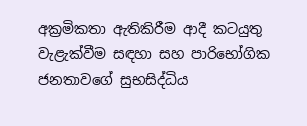අක්‍රමිකතා ඇතිකිරීම ආදී කටයුතු වැළැක්වීම සඳහා සහ පාරිභෝගික ජනතාවගේ සුභසිද්ධිය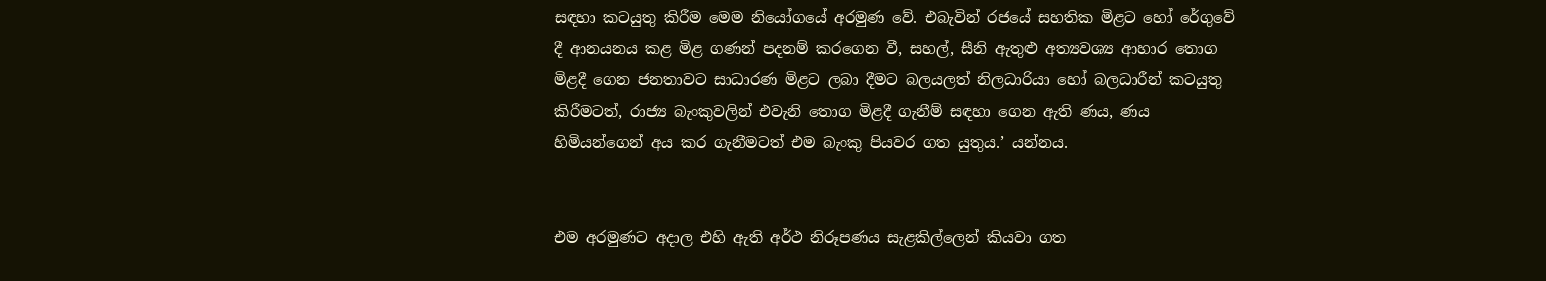සඳහා කටයුතු කිරීම මෙම නියෝගයේ අරමුණ වේ. එබැවින් රජයේ සහතික මිළට හෝ රේගුවේ දී ආනයනය කළ මිළ ගණන් පදනම් කරගෙන වී, සහල්, සීනි ඇතුළු අත්‍යවශ්‍ය ආහාර තොග මිළදී ගෙන ජනතාවට සාධාරණ මිළට ලබා දීමට බලයලත් නිලධාරියා හෝ බලධාරීන් කටයුතු කිරීමටත්, රාජ්‍ය බැංකුවලින් එවැනි තොග මිළදී ගැනීම් සඳහා ගෙන ඇති ණය, ණය හිමියන්ගෙන් අය කර ගැනීමටත් එම බැංකු පියවර ගත යුතුය.’ යන්නය.


එම අරමුණට අදාල එහි ඇති අර්ථ නිරූපණය සැළකිල්ලෙන් කියවා ගත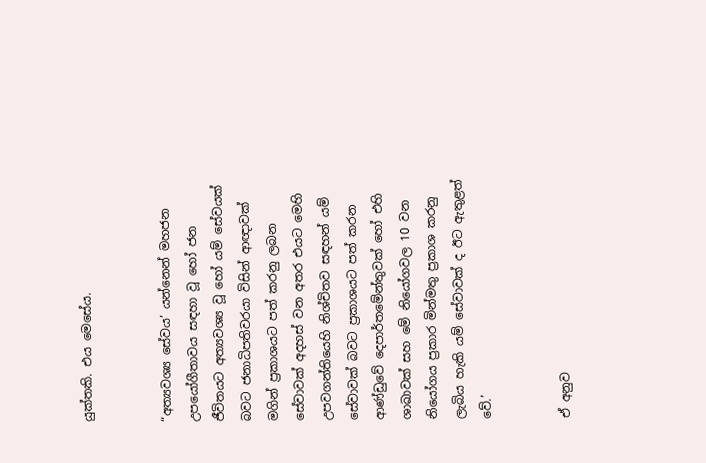යුක්තකි. එය මෙසේය.


“අත්‍යවශ්‍ය සේවය’ යන්නෙන් මහජන උපයෝගීතාවය සඳහා වූ හෝ ජන ජීවිතයට අත්‍යවශ්‍ය වූ හෝ යම් සේවයක් බවට ජනාධිපතිවරයා විසින් ආඥාවක් මගින් ප්‍රකාශයට පත් කරනු ලබන සේවාවක් අදහස් වන අතර එයට මෙහි උපවගන්තියෙහි නිශ්චිතව සඳහන් යම් සේවාවක් බවට ප්‍රකාශයට පත් කරන ආණ්ඩුවේ දෙපාර්තමේන්තුවක් හෝ එහි ශාඛාවක් සහ මේ නියෝගවල 10 වන නියෝගය ප්‍රකාර මින්මතු ප්‍රකාශ කරනු ලැබිය හැකි යම් සේවාවක් ද ඊට ඇතුළත් වේ.’


ඒ අනුව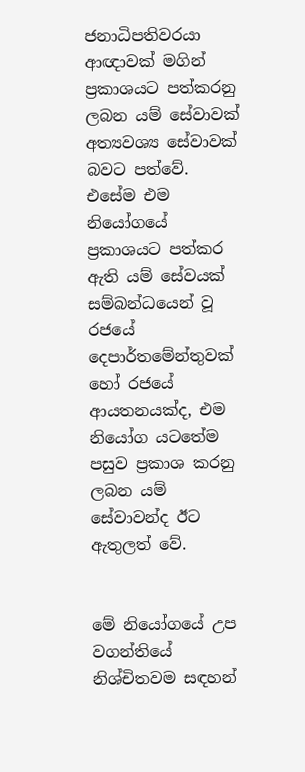ජනාධිපතිවරයා ආඥාවක් මගින් ප්‍රකාශයට පත්කරනු ලබන යම් සේවාවක් අත්‍යවශ්‍ය සේවාවක් බවට පත්වේ. එසේම එම නියෝගයේ ප්‍රකාශයට පත්කර ඇති යම් සේවයක් සම්බන්ධයෙන් වූ රජයේ දෙපාර්තමේන්තුවක් හෝ රජයේ ආයතනයක්ද, එම නියෝග යටතේම පසුව ප්‍රකාශ කරනු ලබන යම් සේවාවන්ද ඊට ඇතුලත් වේ.


මේ නියෝගයේ උප වගන්තියේ නිශ්චිතවම සඳහන්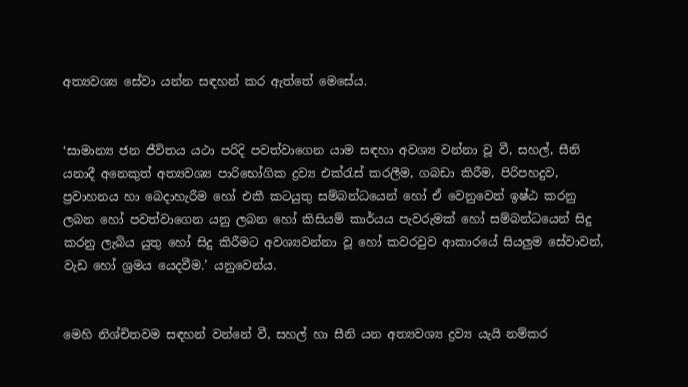අත්‍යවශ්‍ය සේවා යන්න සඳහන් කර ඇත්තේ මෙසේය.


‘සාමාන්‍ය ජන ජීවිතය යථා පරිදි පවත්වාගෙන යාම සඳහා අවශ්‍ය වන්නා වූ වී, සහල්, සීනි යනාදී අනෙකුත් අත්‍යවශ්‍ය පාරිභෝගික ද්‍රව්‍ය එක්රැස් කරලීම, ගබඩා කිරීම, පිරිපහදුව, ප්‍රවාහනය හා බෙදාහැරීම හෝ එකී කටයුතු සම්බන්ධයෙන් හෝ ඒ වෙනුවෙන් ඉෂ්ඨ කරනු ලබන හෝ පවත්වාගෙන යනු ලබන හෝ කිසියම් කාර්යය පැවරුමක් හෝ සම්බන්ධයෙන් සිදු කරනු ලැබිය යුතු හෝ සිදු කිරීමට අවශ්‍යවන්නා වූ හෝ කවරවුව ආකාරයේ සියලුම සේවාවන්, වැඩ හෝ ශ්‍රමය යෙදවීම.’ යනුවෙන්ය.


මෙහි නිශ්චිතවම සඳහන් වන්නේ වී, සහල් හා සීනි යන අත්‍යවශ්‍ය ද්‍රව්‍ය යැයි නම්කර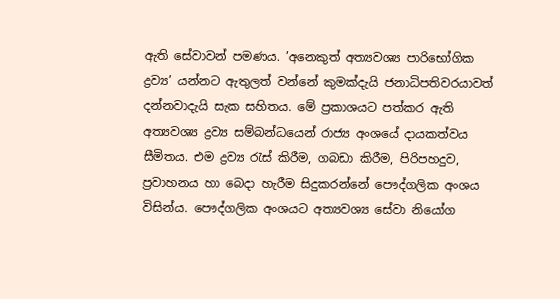ඇති සේවාවන් පමණය. ’අනෙකුත් අත්‍යවශ්‍ය පාරිභෝගික ද්‍රව්‍ය’ යන්නට ඇතුලත් වන්නේ කුමක්දැයි ජනාධිපතිවරයාවත් දන්නවාදැයි සැක සහිතය. මේ ප්‍රකාශයට පත්කර ඇති අත්‍යවශ්‍ය ද්‍රව්‍ය සම්බන්ධයෙන් රාජ්‍ය අංශයේ දායකත්වය සීමිතය. එම ද්‍රව්‍ය රැස් කිරීම, ගබඩා කිරීම, පිරිපහදුව, ප්‍රවාහනය හා බෙදා හැරීම සිදුකරන්නේ පෞද්ගලික අංශය විසින්ය. පෞද්ගලික අංශයට අත්‍යවශ්‍ය සේවා නියෝග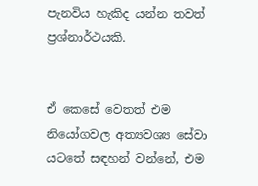පැනවිය හැකිද යන්න තවත් ප්‍රශ්නාර්ථයකි.


ඒ කෙසේ වෙතත් එම නියෝගවල අත්‍යවශ්‍ය සේවා යටතේ සඳහන් වන්නේ, එම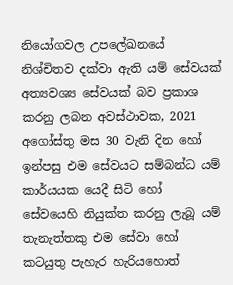නියෝගවල උපලේඛනයේ නිශ්චිතව දක්වා ඇති යම් සේවයක් අත්‍යවශ්‍ය සේවයක් බව ප්‍රකාශ කරනු ලබන අවස්ථාවක, 2021 අගෝස්තු මස 30 වැනි දින හෝ ඉන්පසු එම සේවයට සම්බන්ධ යම් කාර්යයක යෙදී සිටි හෝ සේවයෙහි නියුක්ත කරනු ලැබූ යම් තැනැත්තකු එම සේවා හෝ කටයුතු පැහැර හැරියහොත්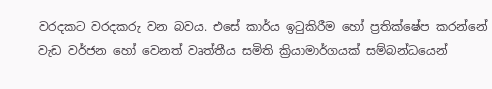වරදකට වරදකරු වන බවය. එසේ කාර්ය ඉටුකිරීම හෝ ප්‍රතික්ෂේප කරන්නේ වැඩ වර්ජන හෝ වෙනත් වෘත්තීය සමිති ක්‍රියාමාර්ගයක් සම්බන්ධයෙන්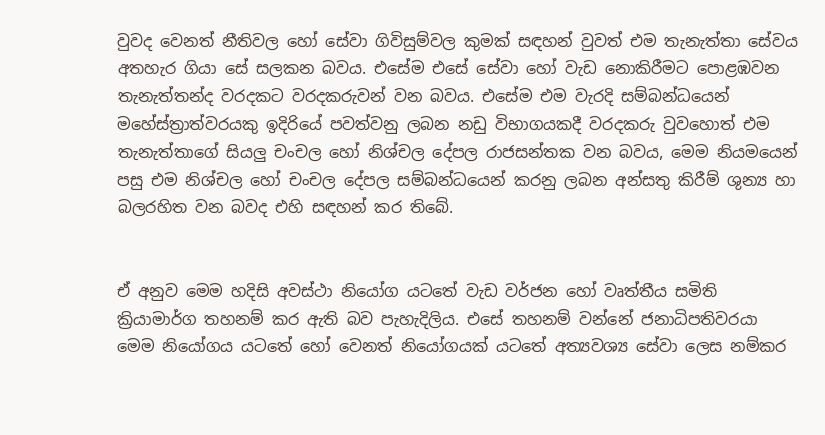වුවද වෙනත් නීතිවල හෝ සේවා ගිවිසුම්වල කුමක් සඳහන් වුවත් එම තැනැත්තා සේවය අතහැර ගියා සේ සලකන බවය. එසේම එසේ සේවා හෝ වැඩ නොකිරීමට පොළඹවන තැනැත්තන්ද වරදකට වරදකරුවන් වන බවය. එසේම එම වැරදි සම්බන්ධයෙන් මහේස්ත්‍රාත්වරයකු ඉදිරියේ පවත්වනු ලබන නඩු විභාගයකදී වරදකරු වුවහොත් එම තැනැත්තාගේ සියලු චංචල හෝ නිශ්චල දේපල රාජසන්තක වන බවය, මෙම නියමයෙන් පසු එම නිශ්චල හෝ චංචල දේපල සම්බන්ධයෙන් කරනු ලබන අන්සතු කිරීම් ශුන්‍ය හා බලරහිත වන බවද එහි සඳහන් කර තිබේ.


ඒ අනුව මෙම හදිසි අවස්ථා නියෝග යටතේ වැඩ වර්ජන හෝ වෘත්තීය සමිති ක්‍රියාමාර්ග තහනම් කර ඇති බව පැහැදිලිය. එසේ තහනම් වන්නේ ජනාධිපතිවරයා මෙම නියෝගය යටතේ හෝ වෙනත් නියෝගයක් යටතේ අත්‍යවශ්‍ය සේවා ලෙස නම්කර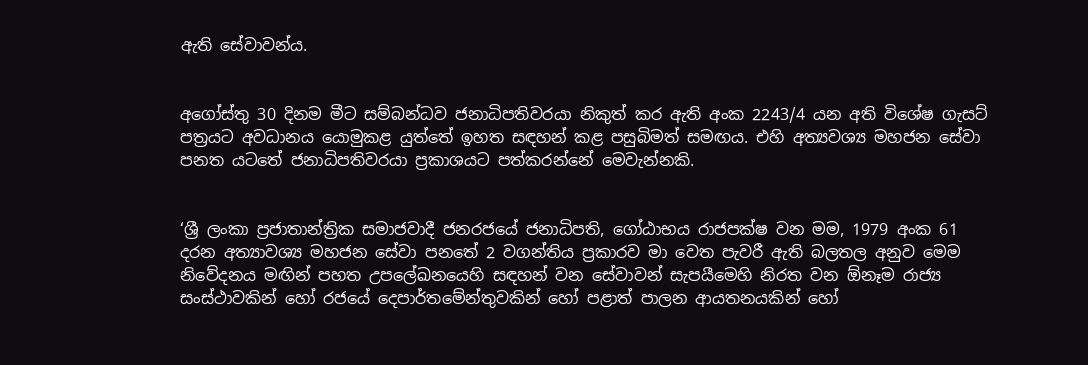ඇති සේවාවන්ය.


අගෝස්තු 30 දිනම මීට සම්බන්ධව ජනාධිපතිවරයා නිකුත් කර ඇති අංක 2243/4 යන අති විශේෂ ගැසට් පත්‍රයට අවධානය යොමුකළ යුත්තේ ඉහත සඳහන් කළ පසුබිමත් සමඟය. එහි අත්‍යවශ්‍ය මහජන සේවා පනත යටතේ ජනාධිපතිවරයා ප්‍රකාශයට පත්කරන්නේ මෙවැන්නකි.


‘ශ්‍රී ලංකා ප්‍රජාතාන්ත්‍රික සමාජවාදී ජනරජයේ ජනාධිපති, ගෝඨාභය රාජපක්ෂ වන මම, 1979 අංක 61 දරන අත්‍යාවශ්‍ය මහජන සේවා පනතේ 2 වගන්තිය ප්‍රකාරව මා වෙත පැවරී ඇති බලතල අනුව මෙම නිවේදනය මඟින් පහත උපලේඛනයෙහි සඳහන් වන සේවාවන් සැපයීමෙහි නිරත වන ඕනෑම රාජ්‍ය සංස්ථාවකින් හෝ රජයේ දෙපාර්තමේන්තුවකින් හෝ පළාත් පාලන ආයතනයකින් හෝ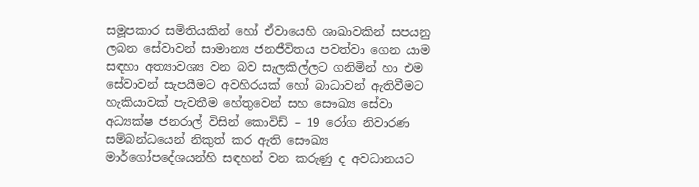සමූපකාර සමිතියකින් හෝ ඒවායෙහි ශාඛාවකින් සපයනු ලබන සේවාවන් සාමාන්‍ය ජනජීවිතය පවත්වා ගෙන යාම සඳහා අත්‍යාවශ්‍ය වන බව සැලකිල්ලට ගනිමින් හා එම සේවාවන් සැපයීමට අවහිරයක් හෝ බාධාවන් ඇතිවීමට හැකියාවක් පැවතීම හේතුවෙන් සහ සෞඛ්‍ය සේවා අධ්‍යක්ෂ ජනරාල් විසින් කොවිඩ් – 19 රෝග නිවාරණ සම්බන්ධයෙන් නිකුත් කර ඇති සෞඛ්‍ය මාර්ගෝපදේශයන්හි සඳහන් වන කරුණු ද අවධානයට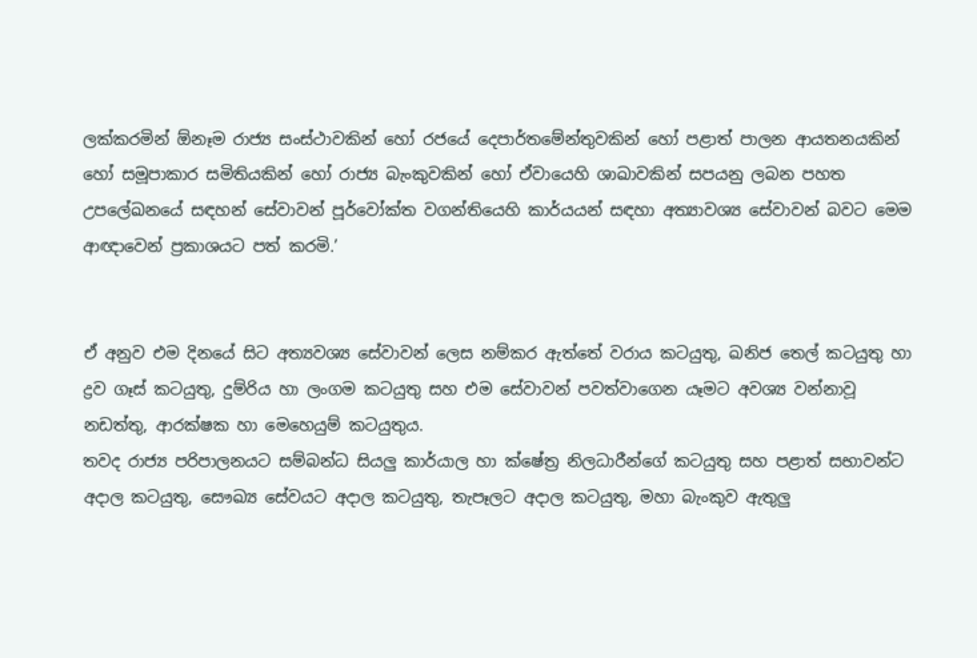ලක්කරමින් ඕනෑම රාජ්‍ය සංස්ථාවකින් හෝ රජයේ දෙපාර්තමේන්තුවකින් හෝ පළාත් පාලන ආයතනයකින් හෝ සමූපාකාර සමිතියකින් හෝ රාජ්‍ය බැංකුවකින් හෝ ඒවායෙහි ශාඛාවකින් සපයනු ලබන පහත උපලේඛනයේ සඳහන් සේවාවන් පූර්වෝක්ත වගන්තියෙහි කාර්යයන් සඳහා අත්‍යාවශ්‍ය සේවාවන් බවට මෙම ආඥාවෙන් ප්‍රකාශයට පත් කරමි.’


ඒ අනුව එම දිනයේ සිට අත්‍යවශ්‍ය සේවාවන් ලෙස නම්කර ඇත්තේ වරාය කටයුතු, ඛනිජ තෙල් කටයුතු හා ද්‍රව ගෑස් කටයුතු, දුම්රිය හා ලංගම කටයුතු සහ එම සේවාවන් පවත්වාගෙන යෑමට අවශ්‍ය වන්නාවූ නඩත්තු, ආරක්ෂක හා මෙහෙයුම් කටයුතුය.
තවද රාජ්‍ය පරිපාලනයට සම්බන්ධ සියලු කාර්යාල හා ක්ෂේත්‍ර නිලධාරීන්ගේ කටයුතු සහ පළාත් සභාවන්ට අදාල කටයුතු, සෞඛ්‍ය සේවයට අදාල කටයුතු, තැපෑලට අදාල කටයුතු, මහා බැංකුව ඇතුලු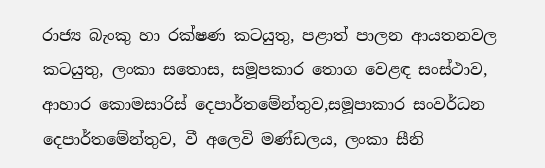රාජ්‍ය බැංකු හා රක්ෂණ කටයුතු, පළාත් පාලන ආයතනවල කටයුතු, ලංකා සතොස, සමූපකාර තොග වෙළඳ සංස්ථාව, ආහාර කොමසාරිස් දෙපාර්තමේන්තුව,සමූපාකාර සංවර්ධන දෙපාර්තමේන්තුව, වී අලෙවි මණ්ඩලය, ලංකා සීනි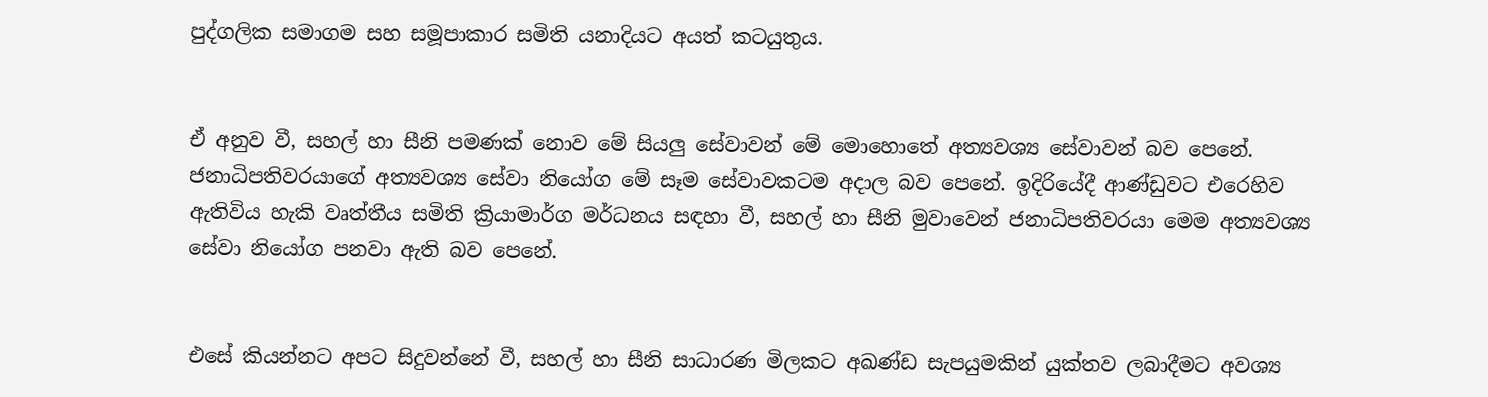පුද්ගලික සමාගම සහ සමූපාකාර සමිති යනාදියට අයත් කටයුතුය.


ඒ අනුව වී, සහල් හා සීනි පමණක් නොව මේ සියලු සේවාවන් මේ මොහොතේ අත්‍යවශ්‍ය සේවාවන් බව පෙනේ. ජනාධිපතිවරයාගේ අත්‍යවශ්‍ය සේවා නියෝග මේ සෑම සේවාවකටම අදාල බව පෙනේ. ඉදිරියේදී ආණ්ඩුවට එරෙහිව ඇතිවිය හැකි වෘත්තීය සමිති ක්‍රියාමාර්ග මර්ධනය සඳහා වී, සහල් හා සීනි මුවාවෙන් ජනාධිපතිවරයා මෙම අත්‍යවශ්‍ය සේවා නියෝග පනවා ඇති බව පෙනේ.


එසේ කියන්නට අපට සිදුවන්නේ වී, සහල් හා සීනි සාධාරණ මිලකට අඛණ්ඩ සැපයුමකින් යුක්තව ලබාදීමට අවශ්‍ය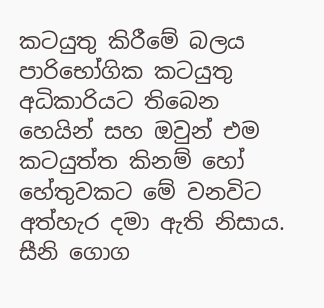කටයුතු කිරීමේ බලය පාරිභෝගික කටයුතු අධිකාරියට තිබෙන හෙයින් සහ ඔවුන් එම කටයුත්ත කිනම් හෝ හේතුවකට මේ වනවිට අත්හැර දමා ඇති නිසාය. සීනි ගොග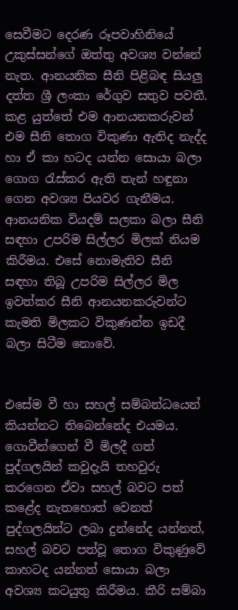සෙවීමට දෙරණ රූපවාහිනියේ උකුස්සන්ගේ ඔත්තු අවශ්‍ය වන්නේ නැත. ආනයනික සීනි පිළිබඳ සියලු දත්ත ශ්‍රී ලංකා රේගුව සතුව පවතී. කළ යුත්තේ එම ආනයනකරුවන් එම සීනි තොග විකුණා ඇතිද නැද්ද හා ඒ කා හටද යන්න සොයා බලා ගොග රැස්කර ඇති තැන් හඳුනා ගෙන අවශ්‍ය පියවර ගැනීමය. ආනයනික වියදම් සලකා බලා සීනි සඳහා උපරිම සිල්ලර මිලක් නියම කිරීමය. එසේ නොමැතිව සීනි සඳහා තිබූ උපරිම සිල්ලර මිල ඉවත්කර සීනි ආනයනකරුවන්ට කැමති මිලකට විකුණන්න ඉඩදී බලා සිටීම නොවේ.


එසේම වී හා සහල් සම්බන්ධයෙන් කියන්නට තිබෙන්නේද එයමය. ගොවීන්ගෙන් වී මිලදී ගත් පුද්ගලයින් කවුදැයි තහවුරු කරගෙන ඒවා සහල් බවට පත් කළේද නැතහොත් වෙනත් පුද්ගලයින්ට ලබා දුන්නේද යන්නත්, සහල් බවට පත්වූ තොග විකුණුවේ කාහටද යන්නත් සොයා බලා අවශ්‍ය කටයුතු කිරීමය. කීරි සම්බා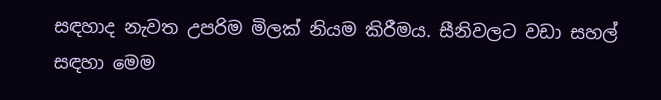සඳහාද නැවත උපරිම මිලක් නියම කිරීමය. සීනිවලට වඩා සහල් සඳහා මෙම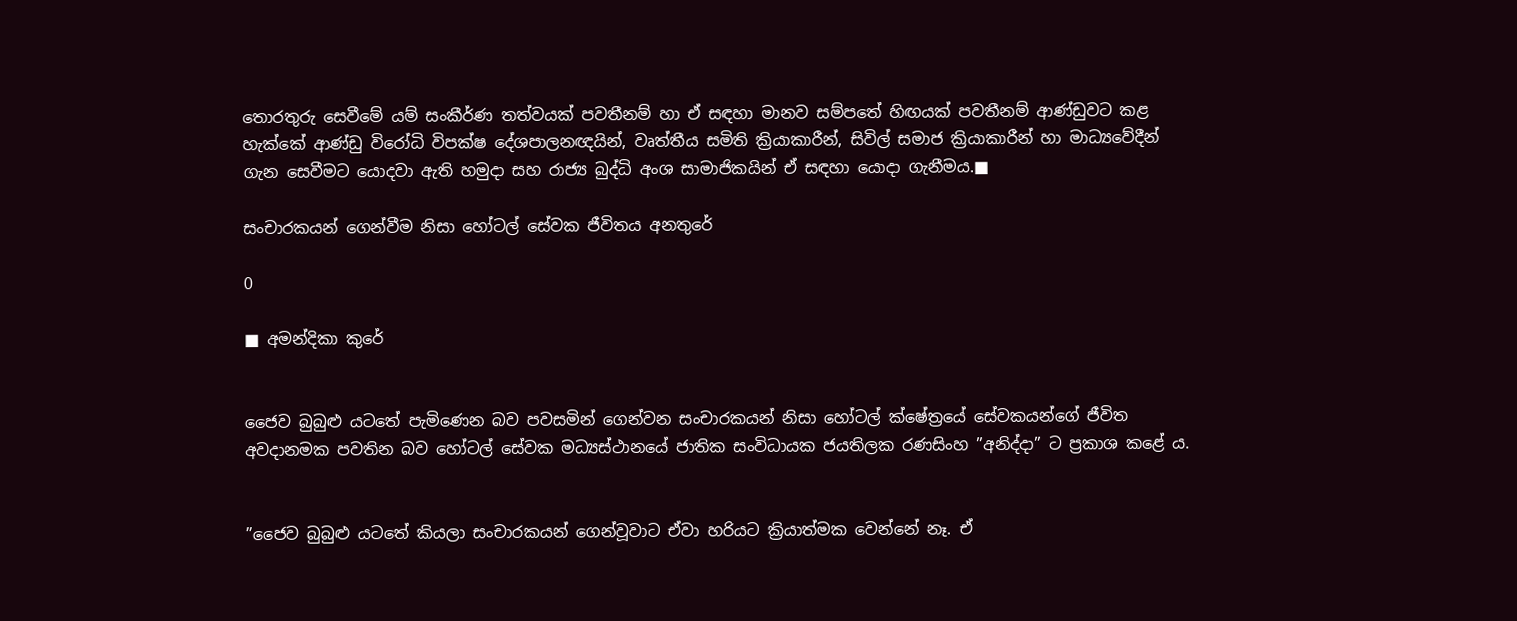තොරතුරු සෙවීමේ යම් සංකීර්ණ තත්වයක් පවතීනම් හා ඒ සඳහා මානව සම්පතේ හිඟයක් පවතීනම් ආණ්ඩුවට කළ හැක්කේ ආණ්ඩු විරෝධි විපක්ෂ දේශපාලනඥයින්, වෘත්තීය සමිති ක්‍රියාකාරීන්, සිවිල් සමාජ ක්‍රියාකාරීන් හා මාධ්‍යවේදීන් ගැන සෙවීමට යොදවා ඇති හමුදා සහ රාජ්‍ය බුද්ධි අංශ සාමාජිකයින් ඒ සඳහා යොදා ගැනීමය.■

සංචාරකයන් ගෙන්වීම නිසා හෝටල් සේවක ජීවිතය අනතුරේ

0

■ අමන්දිකා කුරේ


ජෛව බුබුළු යටතේ පැමිණෙන බව පවසමින් ගෙන්වන සංචාරකයන් නිසා හෝටල් ක්ෂේත්‍රයේ සේවකයන්ගේ ජීවිත අවදානමක පවතින බව හෝටල් සේවක මධ්‍යස්ථානයේ ජාතික සංවිධායක ජයතිලක රණසිංහ ”අනිද්දා” ට ප්‍රකාශ කළේ ය.


”ජෛව බුබුළු යටතේ කියලා සංචාරකයන් ගෙන්වූවාට ඒවා හරියට ක්‍රියාත්මක වෙන්නේ නෑ. ඒ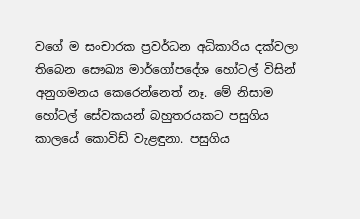වගේ ම සංචාරක ප්‍රවර්ධන අධිකාරිය දක්වලා තිබෙන සෞඛ්‍ය මාර්ගෝපදේශ හෝටල් විසින් අනුගමනය කෙරෙන්නෙත් නෑ. මේ නිසාම හෝටල් සේවකයන් බහුතරයකට පසුගිය කාලයේ කොවිඩ් වැළඳුනා. පසුගිය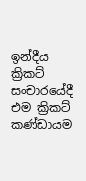ඉන්දීය ක්‍රිකට් සංචාරයේදී එම ක්‍රිකට් කණ්ඩායම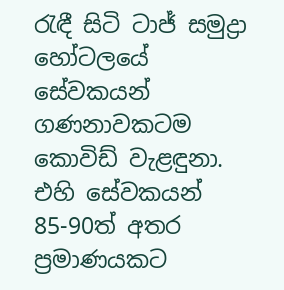රැඳී සිටි ටාජ් සමුද්‍රා හෝටලයේ සේවකයන් ගණනාවකටම කොවිඩ් වැළඳුනා. එහි සේවකයන් 85-90ත් අතර ප්‍රමාණයකට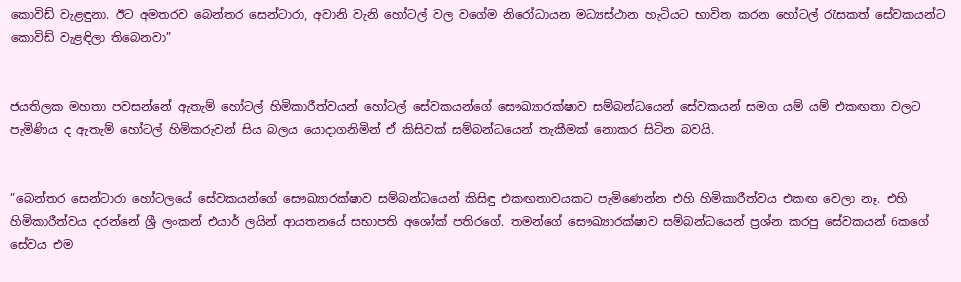කොවිඩ් වැළඳුනා. ඊට අමතරව බෙන්තර සෙන්ටාරා, අවානි වැනි හෝටල් වල වගේම නිරෝධායන මධ්‍යස්ථාන හැටියට භාවිත කරන හෝටල් රැසකත් සේවකයන්ට කොවිඩ් වැළඳිලා තිබෙනවා”


ජයතිලක මහතා පවසන්නේ ඇතැම් හෝටල් හිමිකාරීත්වයන් හෝටල් සේවකයන්ගේ සෞඛ්‍යාරක්ෂාව සම්බන්ධයෙන් සේවකයන් සමග යම් යම් එකඟතා වලට පැමිණිය ද ඇතැම් හෝටල් හිමිකරුවන් සිය බලය යොදාගනිමින් ඒ කිසිවක් සම්බන්ධයෙන් තැකීමක් නොකර සිටින බවයි.


”බෙන්තර සෙන්ටාරා හෝටලයේ සේවකයන්ගේ සෞඛ්‍යාරක්ෂාව සම්බන්ධයෙන් කිසිඳු එකඟතාවයකට පැමිණෙන්න එහි හිමිකාරීත්වය එකඟ වෙලා නෑ. එහි හිමිකාරීත්වය දරන්නේ ශ්‍රී ලංකන් එයාර් ලයින් ආයතනයේ සභාපති අශෝක් පතිරගේ. තමන්ගේ සෞඛ්‍යාරක්ෂාව සම්බන්ධයෙන් ප්‍රශ්න කරපු සේවකයන් 6කගේ සේවය එම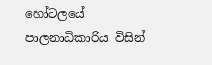හෝටලයේ පාලනාධිකාරිය විසින්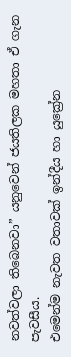නවත්වලා තිබෙනවා” යනුවෙන් ජයතිලක මහතා ඒ ගැන පැවසීය.
එමෙන්ම නැවත වතාවක් ඉන්දීය හා යුක්‍රේන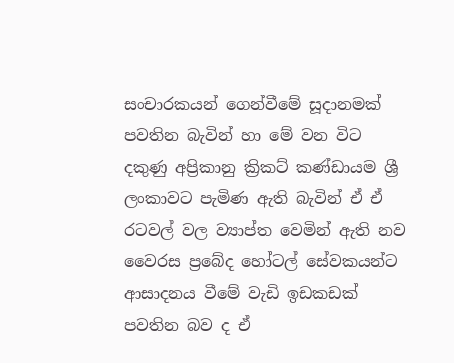සංචාරකයන් ගෙන්වීමේ සූදානමක් පවතින බැවින් හා මේ වන විට දකුණු අප්‍රිකානු ක්‍රිකට් කණ්ඩායම ශ්‍රී ලංකාවට පැමිණ ඇති බැවින් ඒ ඒ රටවල් වල ව්‍යාප්ත වෙමින් ඇති නව වෛරස ප්‍රබේද හෝටල් සේවකයන්ට ආසාදනය වීමේ වැඩි ඉඩකඩක් පවතින බව ද ඒ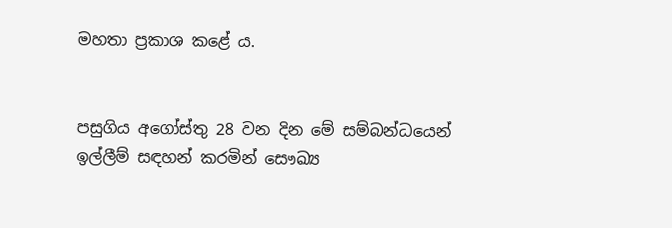මහතා ප්‍රකාශ කළේ ය.


පසුගිය අගෝස්තු 28 වන දින මේ සම්බන්ධයෙන් ඉල්ලීම් සඳහන් කරමින් සෞඛ්‍ය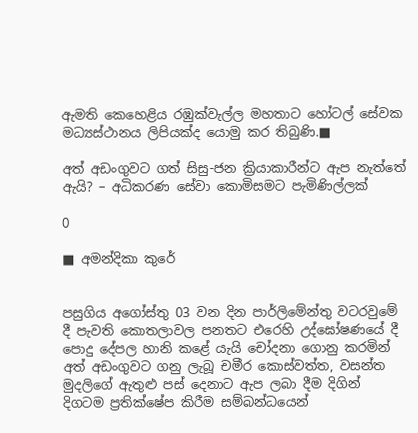ඇමති කෙහෙළිය රඹුක්වැල්ල මහතාට හෝටල් සේවක මධ්‍යස්ථානය ලිපියක්ද යොමු කර තිබුණි.■

අත් අඩංගුවට ගත් සිසු-ජන ක්‍රියාකාරීන්ට ඇප නැත්තේ ඇයි? – අධිකරණ සේවා කොමිසමට පැමිණිල්ලක්

0

■ අමන්දිකා කුරේ


පසුගිය අගෝස්තු 03 වන දින පාර්ලිමේන්තු වටරවුමේ දී පැවති කොතලාවල පනතට එරෙහි උද්ඝෝෂණයේ දී පොදු දේපල හානි කළේ යැයි චෝදනා ගොනු කරමින් අත් අඩංගුවට ගනු ලැබූ චමීර කොස්වත්ත, වසන්ත මුදලිගේ ඇතුළු පස් දෙනාට ඇප ලබා දීම දිගින් දිගටම ප්‍රතික්ෂේප කිරීම සම්බන්ධයෙන්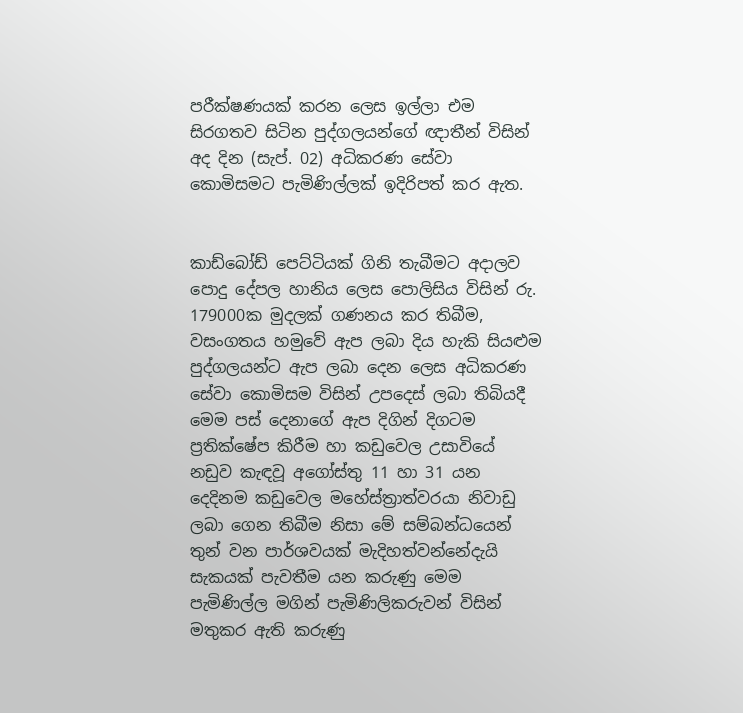පරීක්ෂණයක් කරන ලෙස ඉල්ලා එම සිරගතව සිටින පුද්ගලයන්ගේ ඥාතීන් විසින් අද දින (සැප්. 02) අධිකරණ සේවා කොමිසමට පැමිණිල්ලක් ඉදිරිපත් කර ඇත.


කාඩ්බෝඩ් පෙට්ටියක් ගිනි තැබීමට අදාලව පොදු දේපල හානිය ලෙස පොලිසිය විසින් රු. 179000ක මුදලක් ගණනය කර තිබීම, වසංගතය හමුවේ ඇප ලබා දිය හැකි සියළුම පුද්ගලයන්ට ඇප ලබා දෙන ලෙස අධිකරණ සේවා කොමිසම විසින් උපදෙස් ලබා තිබියදී මෙම පස් දෙනාගේ ඇප දිගින් දිගටම ප්‍රතික්ෂේප කිරීම හා කඩුවෙල උසාවියේ නඩුව කැඳවූ අගෝස්තු 11 හා 31 යන දෙදිනම කඩුවෙල මහේස්ත්‍රාත්වරයා නිවාඩු ලබා ගෙන තිබීම නිසා මේ සම්බන්ධයෙන් තුන් වන පාර්ශවයක් මැදිහත්වන්නේදැයි සැකයක් පැවතීම යන කරුණු මෙම පැමිණිල්ල මගින් පැමිණිලිකරුවන් විසින් මතුකර ඇති කරුණු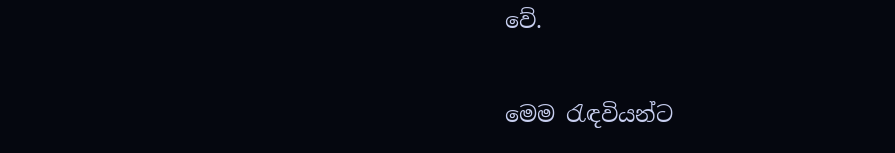වේ.


මෙම රැඳවියන්ට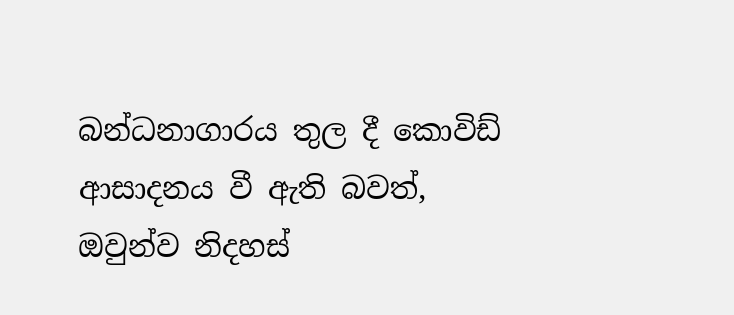බන්ධනාගාරය තුල දී කොවිඩ් ආසාදනය වී ඇති බවත්, ඔවුන්ව නිදහස්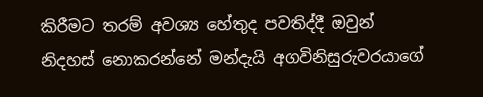කිරීමට තරම් අවශ්‍ය හේතුද පවතිද්දී ඔවුන් නිදහස් නොකරන්නේ මන්දැයි අගවිනිසුරුවරයාගේ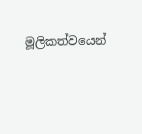මූලිකත්වයෙන්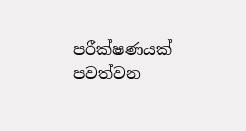පරීක්ෂණයක් පවත්වන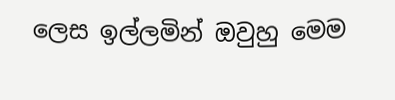ලෙස ඉල්ලමින් ඔවුහු මෙම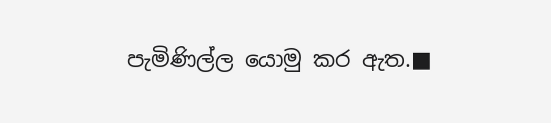පැමිණිල්ල යොමු කර ඇත.■